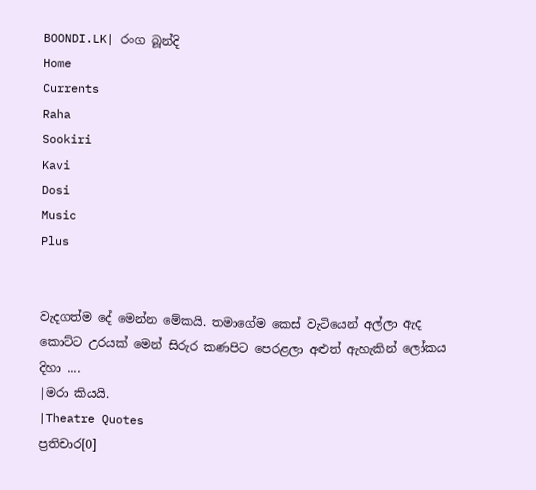BOONDI.LK| රංග බූන්දි
Home
Currents
Raha
Sookiri
Kavi
Dosi
Music
Plus


වැදගත්ම දේ මෙන්න මේකයි. තමාගේම කෙස් වැටියෙන් අල්ලා ඇද කොට්ට උරයක් මෙන් සිරුර කණපිට පෙරළලා අළුත් ඇහැකින් ලෝකය දිහා ....
|මරා කියයි.
|Theatre Quotes
ප්‍රතිචාර[0]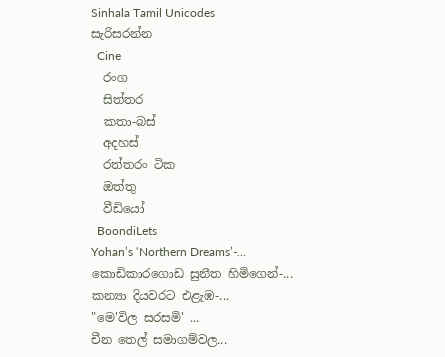Sinhala Tamil Unicodes
සැරිසරන්න
  Cine
  රංග
  සිත්තර
  කතා-බස්
  අදහස්
  රත්තරං ටික
  ඔත්තු
  වීඩියෝ
  BoondiLets
Yohan’s ‘Northern Dreams’-...
කොඩිකාරගොඩ සුනීත හිමිගෙන්-...
කන්‍යා දියවරට එළැඹ-...
"මෙ'විල සරසමි' ...
චීන තෙල් සමාගම්වල...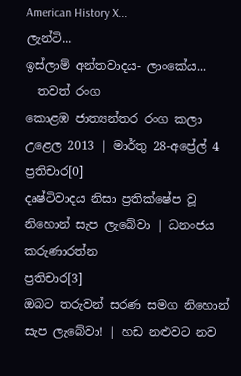American History X...
ලැන්ටි...
ඉස්ලාම් අන්තවාදය- ලාංකේය...
  තවත් රංග
කොළඹ ජාත්‍යන්තර රංග කලා උළෙල 2013 | මාර්තු 28-අප්‍රේල් 4
ප්‍රතිචාර[0]
දෘෂ්ටිවාදය නිසා ප්‍රතික්ෂේප වූ නිහොන් සැප ලැබේවා | ධනංජය කරුණාරත්න
ප්‍රතිචාර[3]
ඔබට තරුවන් සරණ සමග නිහොන් සැප ලැබේවා! | හඩ නළුවට නව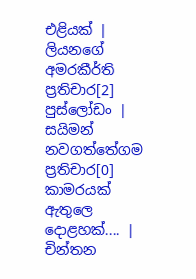එළියක් | ලියනගේ අමරකීර්ති
ප්‍රතිචාර[2]
පුස්ලෝඩං | සයිමන් නවගත්තේගම
ප්‍රතිචාර[0]
කාමරයක් ඇතුලෙ දොළහක්.... | චින්තන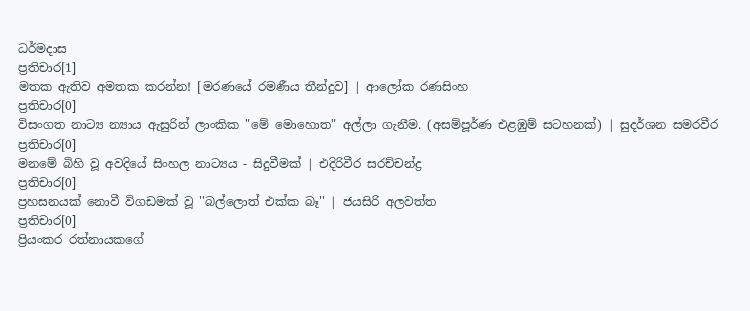ධර්මදාස
ප්‍රතිචාර[1]
මතක ඇතිව අමතක කරන්න! [මරණයේ රමණීය තීන්දුව] | ආලෝක රණසිංහ
ප්‍රතිචාර[0]
විසංගත නාට්‍ය න්‍යාය ඇසුරින් ලාංකික "මේ මොහොත" අල්ලා ගැනීම. (අසම්පූර්ණ එළඹුම් සටහනක්) | සුදර්ශන සමරවීර
ප්‍රතිචාර[0]
මනමේ බිහි වූ අවදියේ සිංහල නාට්‍යය - සිදුවීමක් | එදිරිවීර සරච්චන්ද්‍ර
ප්‍රතිචාර[0]
ප්‍රහසනයක් නොවී විගඩමක් වූ ''බල්ලොත් එක්ක බෑ'' | ජයසිරි අලවත්ත
ප්‍රතිචාර[0]
ප්‍රියංකර රත්නායකගේ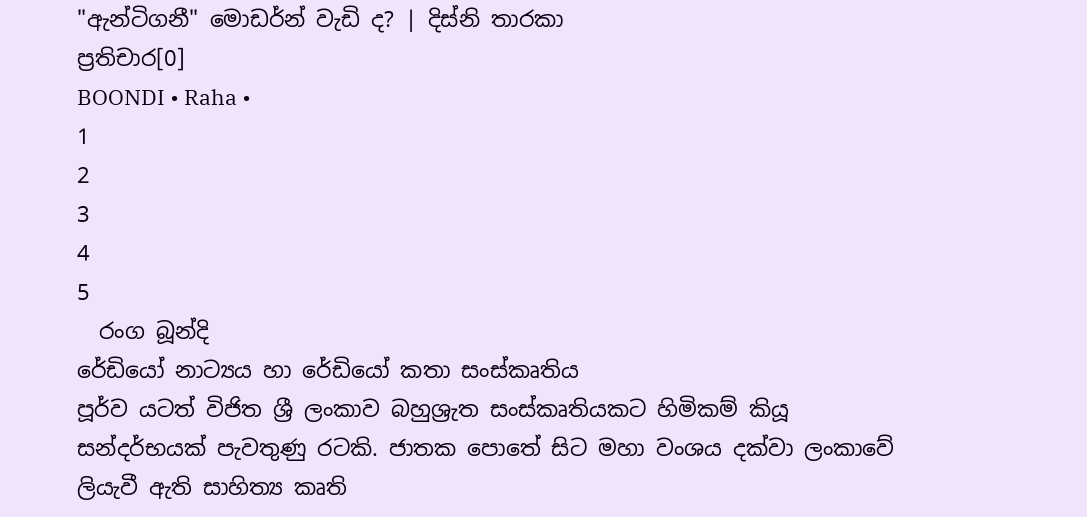"ඇන්ටිගනී" මොඩර්න් වැඩි ද? | දිස්නි තාරකා
ප්‍රතිචාර[0]
BOONDI • Raha •
1
2
3
4
5
  රංග බූන්දි
රේඩියෝ නාට්‍යය හා රේඩියෝ කතා සංස්කෘතිය
පූර්ව යටත් විජිත ශ්‍රී ලංකාව බහුශ්‍රැත සංස්කෘතියකට හිමිකම් කියූ සන්දර්භයක් පැවතුණු රටකි. ජාතක පොතේ සිට මහා වංශය දක්වා ලංකාවේ ලියැවී ඇති සාහිත්‍ය කෘති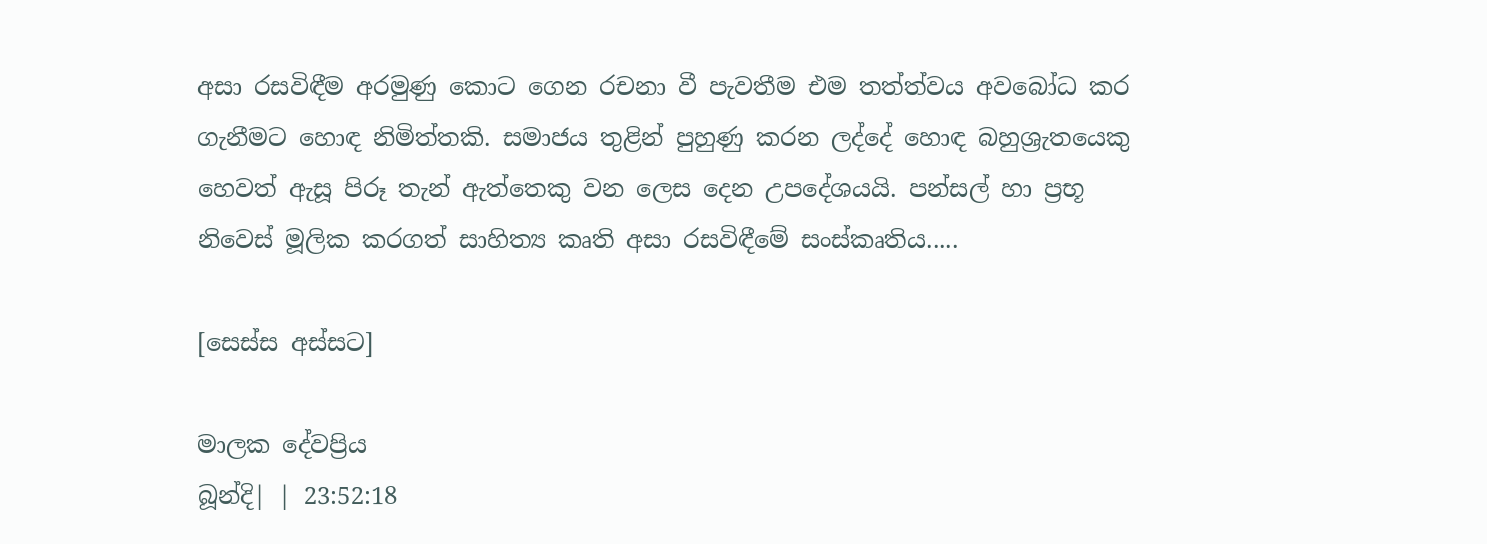අසා රසවිඳීම අරමුණු කොට ගෙන රචනා වී පැවතීම එම තත්ත්වය අවබෝධ කර ගැනීමට හොඳ නිමිත්තකි. සමාජය තුළින් පුහුණු කරන ලද්දේ හොඳ බහුශ්‍රැතයෙකු හෙවත් ඇසූ පිරූ තැන් ඇත්තෙකු වන ලෙස දෙන උපදේශයයි. පන්සල් හා ප්‍රභූ නිවෙස් මූලික කරගත් සාහිත්‍ය කෘති අසා රසවිඳීමේ සංස්කෘතිය.....

[සෙස්ස අස්සට]

මාලක දේවප්‍රිය
බූන්දි| | 23:52:18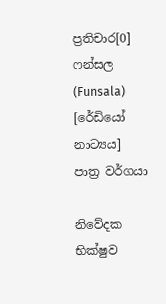ප්‍රතිචාර[0]
ෆන්සල (Funsala) [රේඩියෝ නාට්‍යය]
පාත්‍ර වර්ගයා

නිවේදක
භික්ෂුව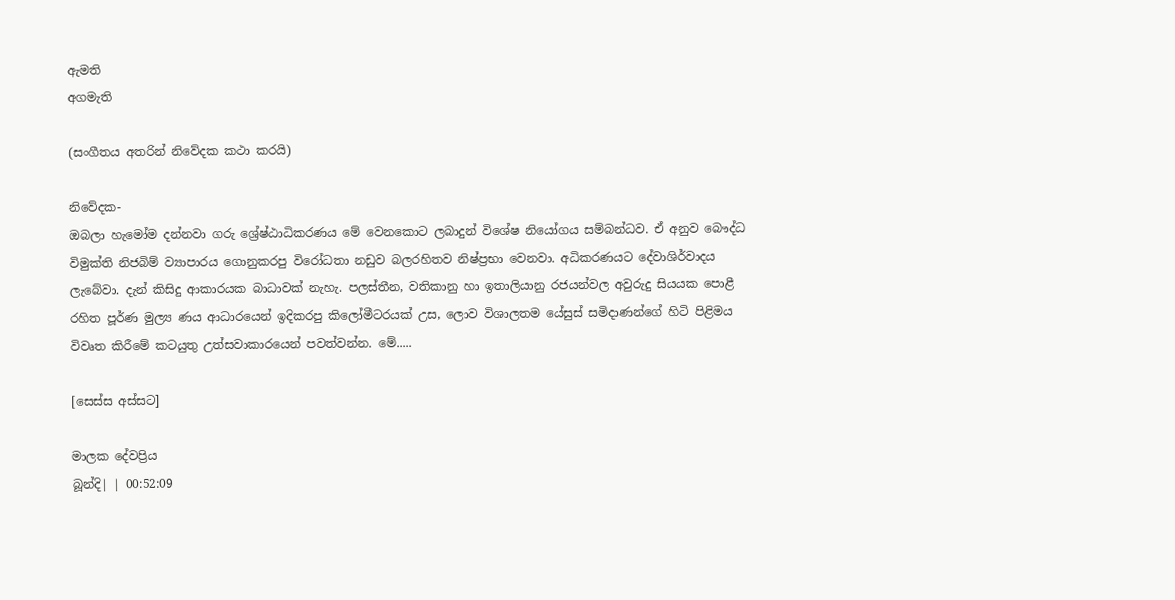ඇමති
අගමැති

(සංගීතය අතරින් නිවේදක කථා කරයි)

නිවේදක-
ඔබලා හැමෝම දන්නවා ගරු ශ්‍රේෂ්ඨාධිකරණය මේ වෙනකොට ලබාදුන් විශේෂ නියෝගය සම්බන්ධව. ඒ අනුව බෞද්ධ විමුක්ති නිජබිම් ව්‍යාපාරය ගොනුකරපු විරෝධතා නඩුව බලරහිතව නිෂ්ප්‍රභා වෙනවා. අධිකරණයට දේවාශිර්වාදය ලැබේවා. දැන් කිසිදු ආකාරයක බාධාවක් නැහැ. පලස්තීන, වතිකානු හා ඉතාලියානු රජයන්වල අවුරුදු සියයක පොළී රහිත පූර්ණ මුල්‍ය ණය ආධාරයෙන් ඉදිකරපු කිලෝමීටරයක් උස, ලොව විශාලතම යේසුස් සමිදාණන්ගේ හිටි පිළිමය විවෘත කිරීමේ කටයුතු උත්සවාකාරයෙන් පවත්වන්න. මේ.....

[සෙස්ස අස්සට]

මාලක දේවප්‍රිය
බූන්දි| | 00:52:09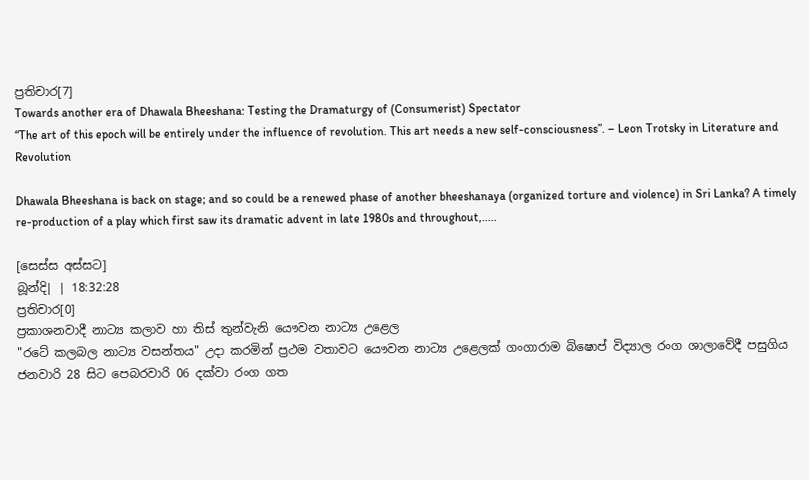ප්‍රතිචාර[7]
Towards another era of Dhawala Bheeshana: Testing the Dramaturgy of (Consumerist) Spectator
“The art of this epoch will be entirely under the influence of revolution. This art needs a new self-consciousness”. – Leon Trotsky in Literature and Revolution

Dhawala Bheeshana is back on stage; and so could be a renewed phase of another bheeshanaya (organized torture and violence) in Sri Lanka? A timely re-production of a play which first saw its dramatic advent in late 1980s and throughout,.....

[සෙස්ස අස්සට]
බූන්දි| | 18:32:28
ප්‍රතිචාර[0]
ප්‍රකාශනවාදී නාට්‍ය කලාව හා තිස් තුන්වැනි යෞවන නාට්‍ය උළෙල
"රටේ කලබල නාට්‍ය වසන්තය" උදා කරමින් ප්‍රථම වතාවට යෞවන නාට්‍ය උළෙලක් ගංගාරාම බිෂොප් විද්‍යාල රංග ශාලාවේදී පසුගිය ජනවාරි 28 සිට පෙබරවාරි 06 දක්වා රංග ගත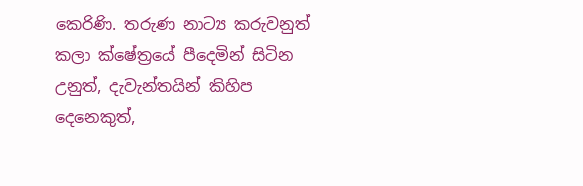කෙරිණි. තරුණ නාට්‍ය කරුවනුත් කලා ක්ෂේත්‍රයේ පීදෙමින් සිටින උනුත්, දැවැන්තයින් කිහිප දෙනෙකුත්,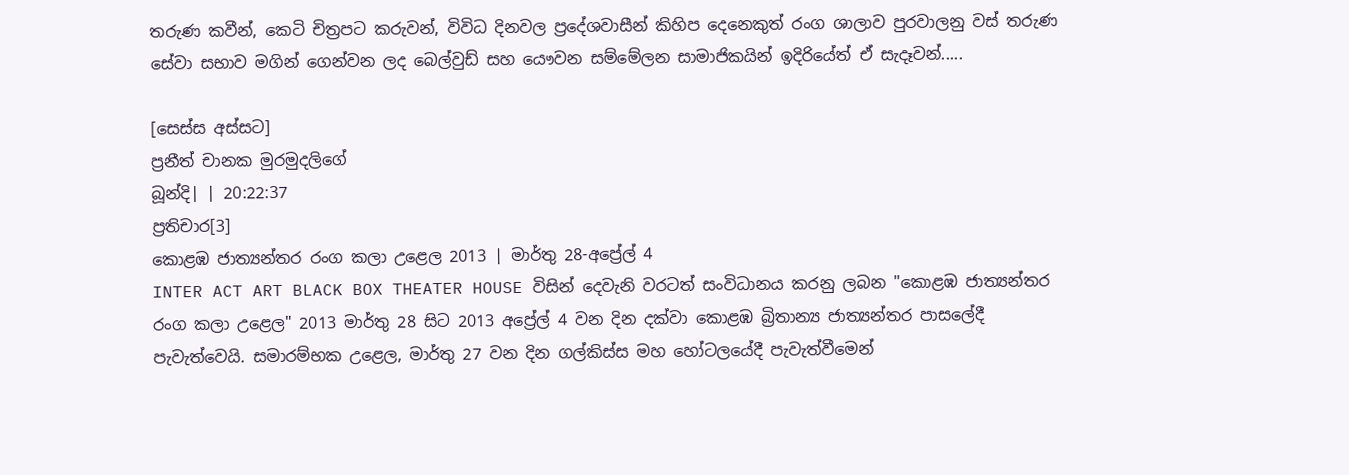තරුණ කවීන්, කෙටි චිත්‍රපට කරුවන්, විවිධ දිනවල ප්‍රදේශවාසීන් කිහිප දෙනෙකුත් රංග ශාලාව පුරවාලනු වස් තරුණ සේවා සභාව මගින් ගෙන්වන ලද බෙල්වුඩ් සහ යෞවන සම්මේලන සාමාජිකයින් ඉදිරියේත් ඒ සැදෑවන්.....

[සෙස්ස අස්සට]
ප්‍රනීත් චානක මුරමුදලිගේ
බූන්දි| | 20:22:37
ප්‍රතිචාර[3]
කොළඹ ජාත්‍යන්තර රංග කලා උළෙල 2013 | මාර්තු 28-අප්‍රේල් 4
INTER ACT ART BLACK BOX THEATER HOUSE විසින් දෙවැනි වරටත් සංවිධානය කරනු ලබන "කොළඹ ජාත්‍යන්තර රංග කලා උළෙල" 2013 මාර්තු 28 සිට 2013 අප්‍රේල් 4 වන දින දක්වා කොළඹ බ්‍රිතාන්‍ය ජාත්‍යන්තර පාසලේදී පැවැත්වෙයි. සමාරම්භක උළෙල, මාර්තු 27 වන දින ගල්කිස්ස මහ හෝටලයේදී පැවැත්වීමෙන්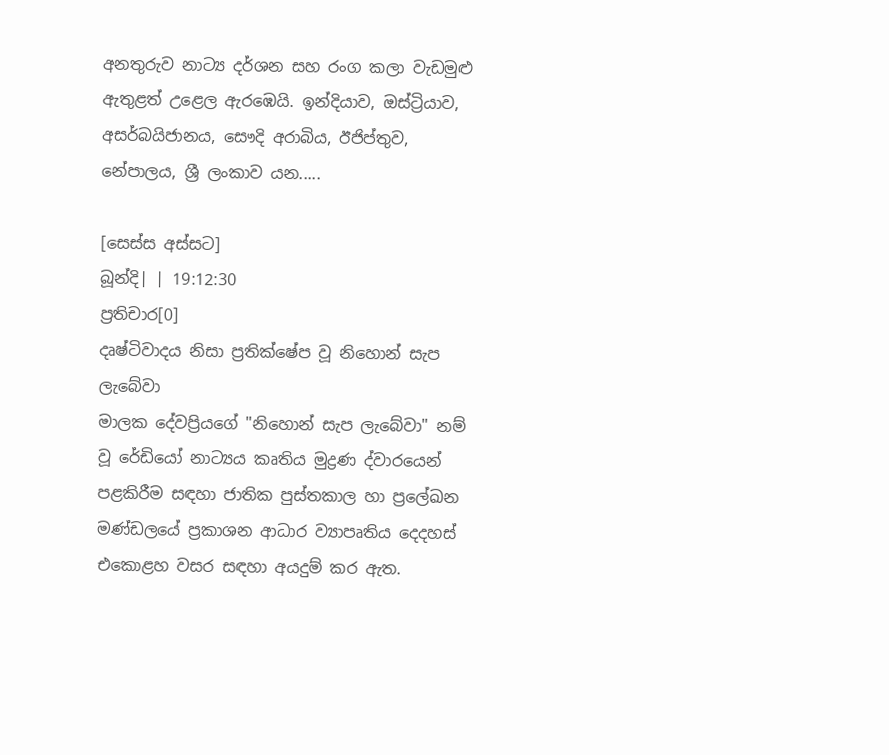අනතුරුව නාට්‍ය දර්ශන සහ රංග කලා වැඩමුළු ඇතුළත් උළෙල ඇරඹෙයි. ඉන්දියාව, ඔස්ට්‍රියාව, අසර්බයිජානය, සෞදි අරාබිය, ඊජිප්තුව, නේපාලය, ශ්‍රී ලංකාව යන.....

[සෙස්ස අස්සට]
බූන්දි| | 19:12:30
ප්‍රතිචාර[0]
දෘෂ්ටිවාදය නිසා ප්‍රතික්ෂේප වූ නිහොන් සැප ලැබේවා
මාලක දේවප්‍රියගේ "නිහොන් සැප ලැබේවා" නම් වූ රේඩියෝ නාට්‍යය කෘතිය මුද්‍රණ ද්වාරයෙන් පළකිරීම සඳහා ජාතික පුස්තකාල හා ප්‍රලේඛන මණ්ඩලයේ ප්‍රකාශන ආධාර ව්‍යාපෘතිය දෙදහස් එකොළහ වසර සඳහා අයදුම් කර ඇත.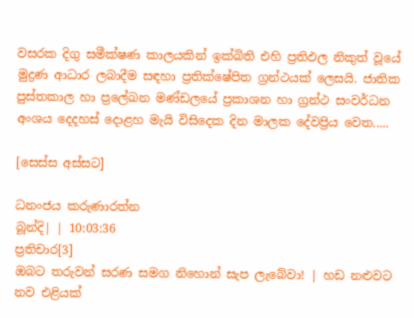වසරක දිගු සමීක්ෂණ කාලයකින් ඉක්බිති එහි ප්‍රතිඵල නිකුත් වූයේ මුද්‍රණ ආධාර ලබාදීම සඳහා ප්‍රතික්ෂේපිත ග්‍රන්ථයක් ලෙසයි. ජාතික පුස්තකාල හා ප්‍රලේඛන මණ්ඩලයේ ප්‍රකාශන හා ග්‍රන්ථ සංවර්ධන අංශය දෙදහස් දොළහ මැයි විසිදෙක දින මාලක දේවප්‍රිය වෙත.....

[සෙස්ස අස්සට]

ධනංජය කරුණාරත්න
බූන්දි| | 10:03:36
ප්‍රතිචාර[3]
ඔබට තරුවන් සරණ සමග නිහොන් සැප ලැබේවා! | හඩ නළුවට නව එළියක්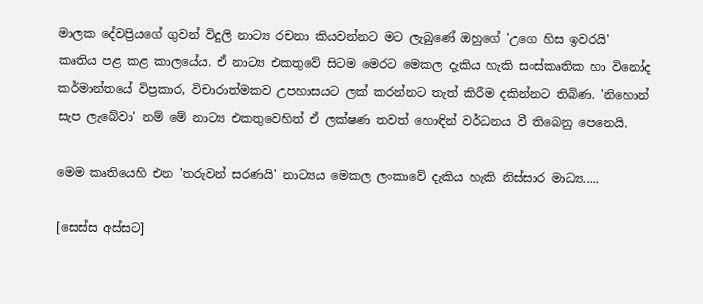මාලක දේවප්‍රියගේ ගුවන් විදුලි නාට්‍ය රචනා කියවන්නට මට ලැබුණේ ඔහුගේ 'උගෙ හිස ඉවරයි' කෘතිය පළ කළ කාලයේය. ඒ නාට්‍ය එකතුවේ සිටම මෙරට මෙකල දැකිය හැකි සංස්කෘතික හා විනෝද කර්මාන්තයේ විප්‍රකාර, විචාරාත්මකව උපහාසයට ලක් කරන්නට තැත් කිරීම දකින්නට තිබිණ. 'නිහොන් සැප ලැබේවා' නම් මේ නාට්‍ය එකතුවෙහිත් ඒ ලක්ෂණ තවත් හොඳින් වර්ධනය වී තිබෙනු පෙනෙයි.

මෙම කෘතියෙහි එන 'තරුවන් සරණයි' නාට්‍යය මෙකල ලංකාවේ දැකිය හැකි නිස්සාර මාධ්‍ය.....

[සෙස්ස අස්සට]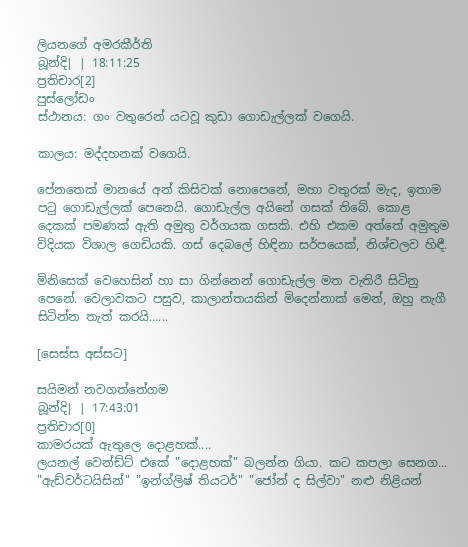ලියනගේ අමරකීර්ති
බූන්දි| | 18:11:25
ප්‍රතිචාර[2]
පුස්ලෝඩං
ස්ථානය: ගං වතුරෙන් යටවූ කුඩා ගොඩැල්ලක් වගෙයි.

කාලය: මද්දහනක් වගෙයි.

පේනතෙක් මානයේ අන් කිසිවක් නොපෙනේ, මහා වතුරක් මැද, ඉතාම පටු ගොඩැල්ලක් පෙනෙයි. ගොඩැල්ල අයිනේ ගසක් තිබේ. කොළ දෙකක් පමණක් ඇති අමුතු වර්ගයක ගසකි. එහි එකම අත්තේ අමුතුම විදියක විශාල ගෙඩියකි. ගස් දෙබලේ හිඳිනා සර්පයෙක්, නිශ්චලව හිඳී.

මිනිසෙක් වෙහෙසින් හා සා ගින්නෙන් ගොඩැල්ල මත වැතිරී සිටිනු පෙනේ. වෙලාවකට පසුව, කාලාන්තයකින් මිදෙන්නාක් මෙන්, ඔහු නැගී සිටින්න තැත් කරයි......

[සෙස්ස අස්සට]

සයිමන් නවගත්තේගම
බූන්දි| | 17:43:01
ප්‍රතිචාර[0]
කාමරයක් ඇතුලෙ දොළහක්....
ලයනල් වෙන්ඩ්ට් එකේ "දොළහක්" බලන්න ගියා. කට කපලා සෙනග... "ඇඩ්වර්ටයිසින්" "ඉන්ග්ලිෂ් තියටර්" "ජෝන් ද සිල්වා" නළු නිළියන්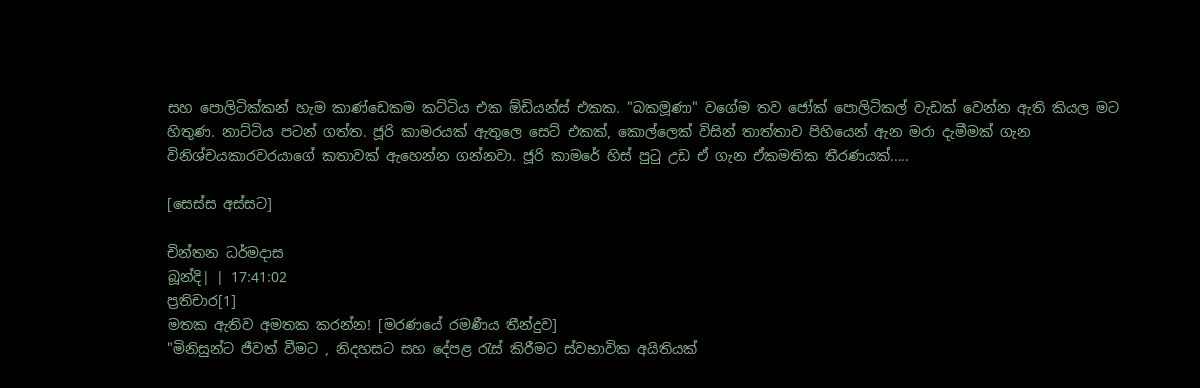සහ පොලිටික්කන් හැම කාණ්ඩෙකම කට්ටිය එක ඕඩියන්ස් එකක. "බකමූණා" වගේම තව ජෝක් පොලිටිකල් වැඩක් වෙන්න ඇති කියල මට හිතුණ. නාට්ටිය පටන් ගත්ත. ජූරි කාමරයක් ඇතුලෙ සෙට් එකක්, කොල්ලෙක් විසින් තාත්තාව පිහියෙන් ඇන මරා දැමීමක් ගැන විනිශ්චයකාරවරයාගේ කතාවක් ඇහෙන්න ගන්නවා. ජූරි කාමරේ හිස් පුටු උඩ ඒ ගැන ඒකමතික තීරණයක්.....

[සෙස්ස අස්සට]

චින්තන ධර්මදාස
බූන්දි| | 17:41:02
ප්‍රතිචාර[1]
මතක ඇතිව අමතක කරන්න! [මරණයේ රමණීය තීන්දුව]
"මිනිසුන්ට ජීවත් වීමට , නිදහසට සහ දේපළ රැස් කිරීමට ස්වභාවික අයිතියක්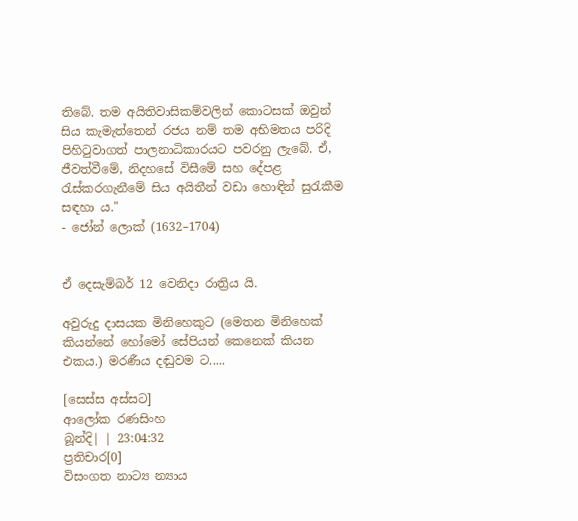තිබේ. තම අයිතිවාසිකම්වලින් කොටසක් ඔවුන් සිය කැමැත්තෙන් රජය නම් තම අභිමතය පරිදි පිහිටුවාගත් පාලනාධිකාරයට පවරනු ලැබේ. ඒ, ජීවත්වීමේ, නිදහසේ විසීමේ සහ දේපළ රැස්කරගැනීමේ සිය අයිතීන් වඩා හොඳින් සුරැකීම සඳහා ය."
- ජෝන් ලොක් (1632–1704)


ඒ දෙසැම්බර් 12 වෙනිදා රාත්‍රිය යි.

අවුරුදු දාසයක මිනිහෙකුට (මෙතන මිනිහෙක් කියන්නේ හෝමෝ සේපියන් කෙනෙක් කියන එකය.) මරණීය දඬුවම ට.....

[සෙස්ස අස්සට]
ආලෝක රණසිංහ
බූන්දි| | 23:04:32
ප්‍රතිචාර[0]
විසංගත නාට්‍ය න්‍යාය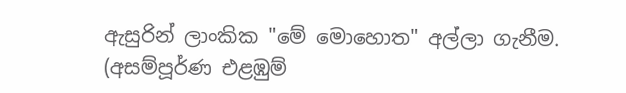ඇසුරින් ලාංකික "මේ මොහොත" අල්ලා ගැනීම. (අසම්පූර්ණ එළඹුම්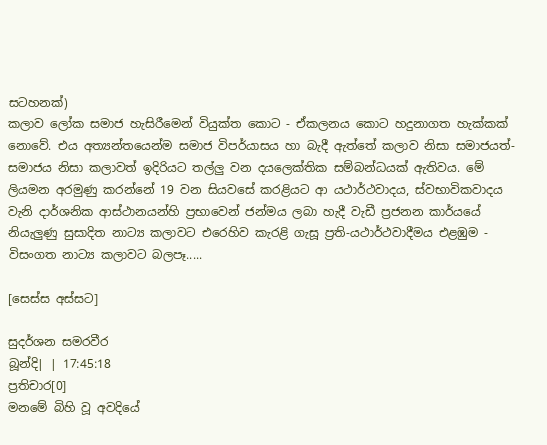සටහනක්)
කලාව ලෝක සමාජ හැසිරීමෙන් වියුක්ත කොට - ඒකලනය කොට හදුනාගත හැක්කක් නොවේ. එය අත්‍යන්තයෙන්ම සමාජ විපර්යාසය හා බැදී ඇත්තේ කලාව නිසා සමාජයත්-සමාජය නිසා කලාවත් ඉදිරියට තල්ලු වන දයලෙක්තික සම්බන්ධයක් ඇතිවය. මේ ලියමන අරමුණු කරන්නේ 19 වන සියවසේ කරළියට ආ යථාර්ථවාදය, ස්වභාවිකවාදය වැනි දාර්ශනික ආස්ථානයන්හි ප්‍රභාවෙන් ජන්මය ලබා හැදී වැඩී ප්‍රජනන කාර්යයේ නියැලුණු සුසාදිත නාට්‍ය කලාවට එරෙහිව කැරළි ගැසූ ප්‍රති-යථාර්ථවාදීමය එළඹුම - විසංගත නාට්‍ය කලාවට බලපෑ.....

[සෙස්ස අස්සට]

සුදර්ශන සමරවීර
බූන්දි| | 17:45:18
ප්‍රතිචාර[0]
මනමේ බිහි වූ අවදියේ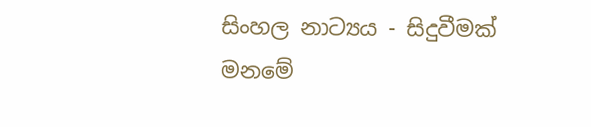සිංහල නාට්‍යය - සිදුවීමක්
මනමේ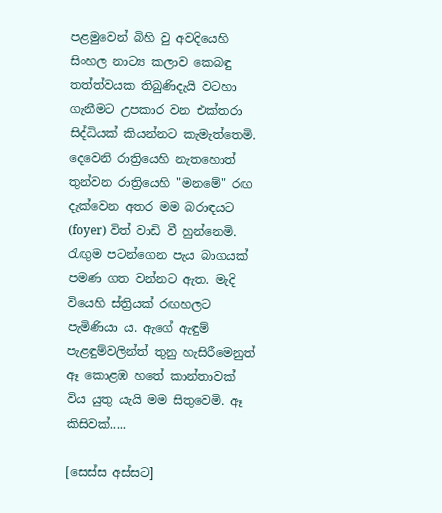පළමුවෙන් බිහි වු අවදියෙහි සිංහල නාට්‍ය කලාව කෙබඳු තත්ත්වයක තිබුණිදැයි වටහා ගැනීමට උපකාර වන එක්තරා සිද්ධියක් කියන්නට කැමැත්තෙමි. දෙවෙනි රාත්‍රියෙහි නැතහොත් තුන්වන රාත්‍රියෙහි "මනමේ" රඟ දැක්වෙන අතර මම බරාඳයට (foyer) විත් වාඩි වී හුන්නෙමි. රැඟුම පටන්ගෙන පැය බාගයක් පමණ ගත වන්නට ඇත. මැදි වියෙහි ස්ත්‍රියක් රඟහලට පැමිණියා ය. ඇගේ ඇඳුම් පැළඳුම්වලින්ත් තුනු හැසිරීමෙනුත් ඈ කොළඹ හතේ කාන්තාවක් විය යුතු යැයි මම සිතුවෙමි. ඈ කිසිවක්.....

[සෙස්ස අස්සට]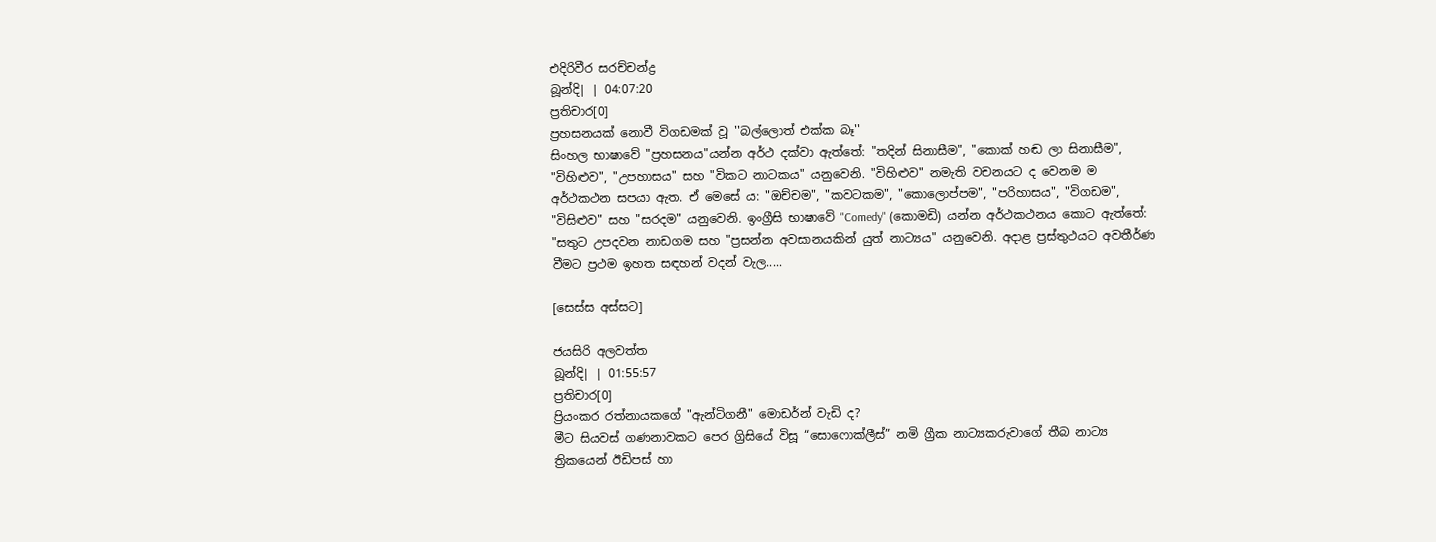එදිරිවීර සරච්චන්ද්‍ර
බූන්දි| | 04:07:20
ප්‍රතිචාර[0]
ප්‍රහසනයක් නොවී විගඩමක් වූ ''බල්ලොත් එක්ක බෑ''
සිංහල භාෂාවේ "ප්‍රහසනය"යන්න අර්ථ දක්වා ඇත්තේ: "තදින් සිනාසීම", "කොක් හඬ ලා සිනාසීම", "විහිළුව", "උපහාසය" සහ "විකට නාටකය" යනුවෙනි. "විහිළුව" නමැති වචනයට ද වෙනම ම අර්ථකථන සපයා ඇත. ඒ මෙසේ ය: "ඔච්චම", "කවටකම", "කොලොප්පම", "පරිහාසය", "විගඩම", "විසිළුව" සහ "සරදම" යනුවෙනි. ඉංග්‍රීසි භාෂාවේ "Comedy" (කොමඩි) යන්න අර්ථකථනය කොට ඇත්තේ: "සතුට උපදවන නාඩගම සහ "ප්‍රසන්න අවසානයකින් යුත් නාට්‍යය" යනුවෙනි. අදාළ ප්‍රස්තුථයට අවතීර්ණ වීමට ප්‍රථම ඉහත සඳහන් වදන් වැල.....

[සෙස්ස අස්සට]

ජයසිරි අලවත්ත
බූන්දි| | 01:55:57
ප්‍රතිචාර[0]
ප්‍රියංකර රත්නායකගේ "ඇන්ටිගනී" මොඩර්න් වැඩි ද?
මීට සියවස් ගණනාවකට පෙර ග්‍රිසියේ විසූ “සොෆොක්ලීස්” නමි ග්‍රීක නාට්‍යකරුවාගේ තීබ නාට්‍ය ත්‍රිකයෙන් ඊඩිපස් හා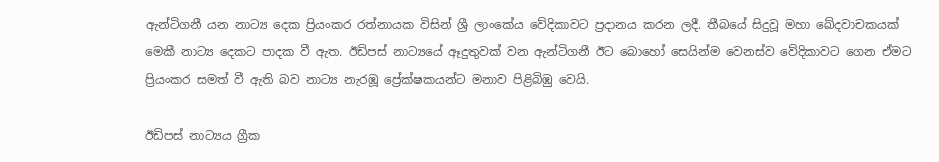ඇන්ටිගනී යන නාට්‍ය දෙක ප්‍රියංකර රත්නායක විසින් ශ්‍රී ලාංකේය වේදිකාවට ප්‍රදානය කරන ලදී. තීබයේ සිදුවූ මහා ඛේදවාචකයක් මෙකී නාට්‍ය දෙකට පාදක වී ඇත. ඊඩිපස් නාට්‍යයේ ඈදුතුවක් වන ඇන්ටිගනී ඊට බොහෝ සෙයින්ම වෙනස්ව වේදිකාවට ගෙන ඒමට ප්‍රියංකර සමත් වී ඇති බව නාට්‍ය නැරඹූ ප්‍රේක්ෂකයන්ට මනාව පිළිබිඹු වෙයි.

ඊඩිපස් නාට්‍යය ග්‍රීක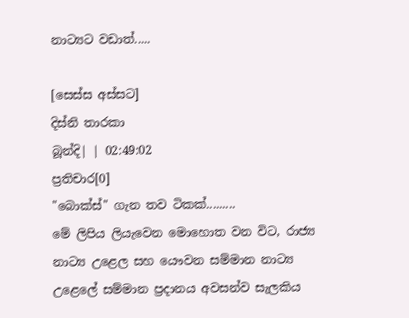නාට්‍යට වඩාත්.....

[සෙස්ස අස්සට]
දිස්නි තාරකා
බූන්දි| | 02:49:02
ප්‍රතිචාර[0]
"බොක්ස්" ගැන තව ටිකක්.........
මේ ලිපිය ලියැවෙන මොහොත වන විට, රාජ්‍ය නාට්‍ය උළෙල සහ යෞවන සම්මාන නාට්‍ය උළෙලේ සම්මාන ප්‍රදානය අවසන්ව සැලකිය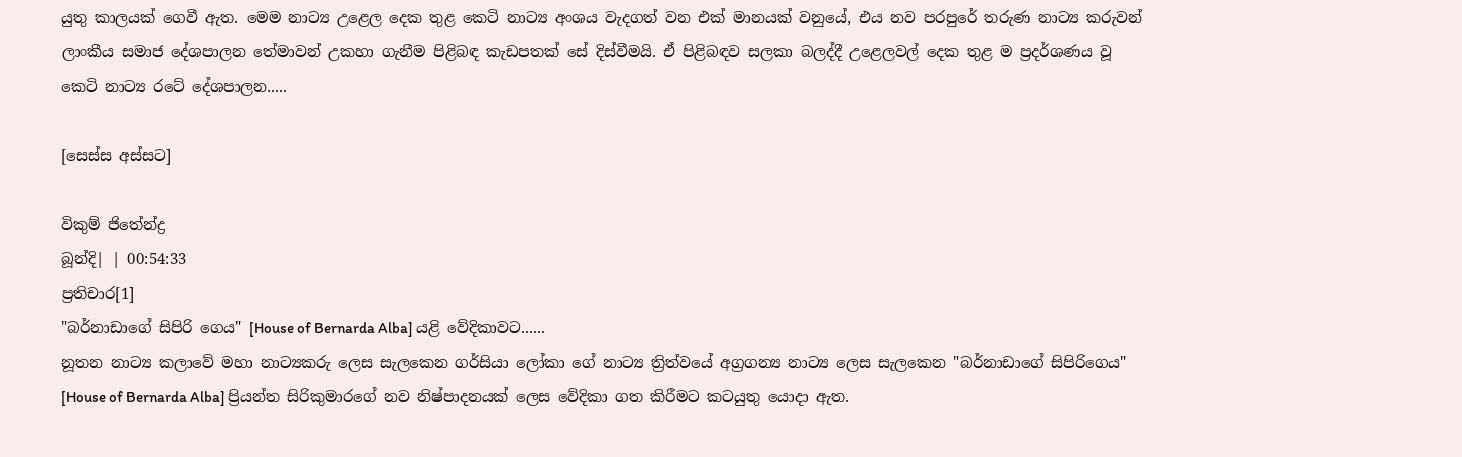යුතු කාලයක් ගෙවී ඇත. මෙම නාට්‍ය උළෙල දෙක තුළ කෙටි නාට්‍ය අංශය වැදගත් වන එක් මානයක් වනුයේ, එය නව පරපුරේ තරුණ නාට්‍ය කරුවන් ලාංකීය සමාජ දේශපාලන තේමාවන් උකහා ගැනීම පිළිබඳ කැඩපතක් සේ දිස්වීමයි. ඒ පිළිබඳව සලකා බලද්දී උළෙලවල් දෙක තුළ ම ප්‍රදර්ශණය වූ කෙටි නාට්‍ය රටේ දේශපාලන.....

[සෙස්ස අස්සට]

විකුම් ජිතේන්ද්‍ර
බූන්දි| | 00:54:33
ප්‍රතිචාර[1]
"බර්නාඩාගේ සිපිරි ගෙය" [House of Bernarda Alba] යළි වේදිකාවට......
නූතන නාට්‍ය කලාවේ මහා නාට්‍යකරු ලෙස සැලකෙන ගර්සියා ලෝකා ගේ නාට්‍ය ත්‍රිත්වයේ අග්‍රගන්‍ය නාට්‍ය ලෙස සැලකෙන "බර්නාඩාගේ සිපිරිගෙය" [House of Bernarda Alba] ප්‍රියන්ත සිරිකුමාරගේ නව නිෂ්පාදනයක් ලෙස වේදිකා ගත කිරීමට කටයුතු යොදා ඇත.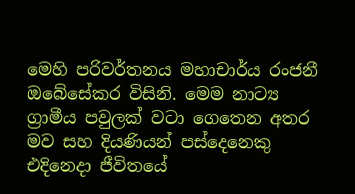මෙහි පරිවර්තනය මහාචාර්ය රංජනී ඔබේසේකර විසිනි. මෙම නාට්‍ය ග්‍රාමීය පවුලක් වටා ගෙතෙන අතර මව සහ දියණියන් පස්දෙනෙකු එදිනෙදා ජීවිතයේ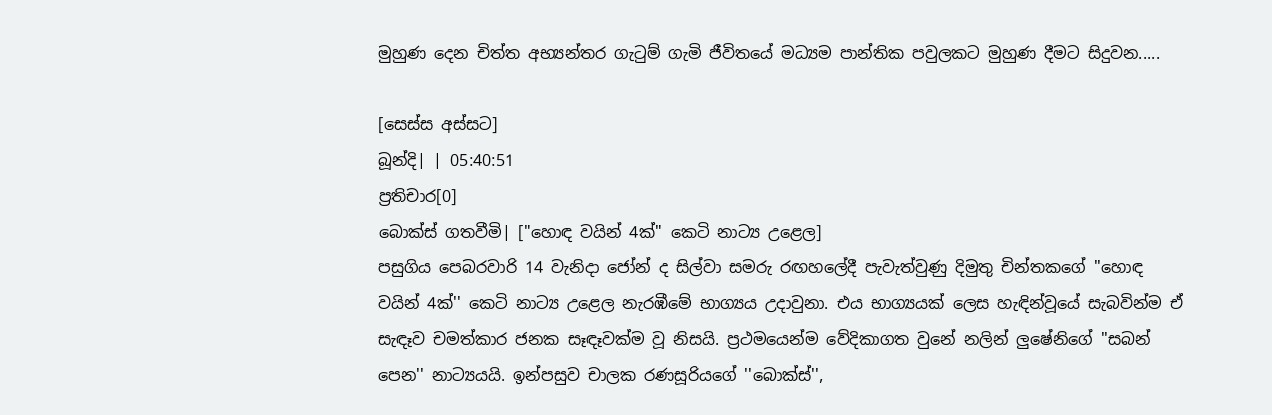මුහුණ දෙන චිත්ත අභ්‍යන්තර ගැටුම් ගැමි ජීවිතයේ මධ්‍යම පාන්තික පවුලකට මුහුණ දීමට සිදුවන.....

[සෙස්ස අස්සට]
බූන්දි| | 05:40:51
ප්‍රතිචාර[0]
බොක්ස් ගතවීමි| ["හොඳ වයින් 4ක්" කෙටි නාට්‍ය උළෙල]
පසුගිය පෙබරවාරි 14 වැනිදා ජෝන් ද සිල්වා සමරු රඟහලේදී පැවැත්වුණු දිමුතු චින්තකගේ ''හොඳ වයින් 4ක්'' කෙටි නාට්‍ය උළෙල නැරඹීමේ භාග්‍යය උදාවුනා. එය භාග්‍යයක් ලෙස හැඳින්වූයේ සැබවින්ම ඒ සැඳෑව චමත්කාර ජනක සෑඳෑවක්ම වූ නිසයි. ප්‍රථමයෙන්ම වේදිකාගත වුනේ නලින් ලුෂේනිගේ ''සබන් පෙන'' නාට්‍යයයි. ඉන්පසුව චාලක රණසූරියගේ ''බොක්ස්'',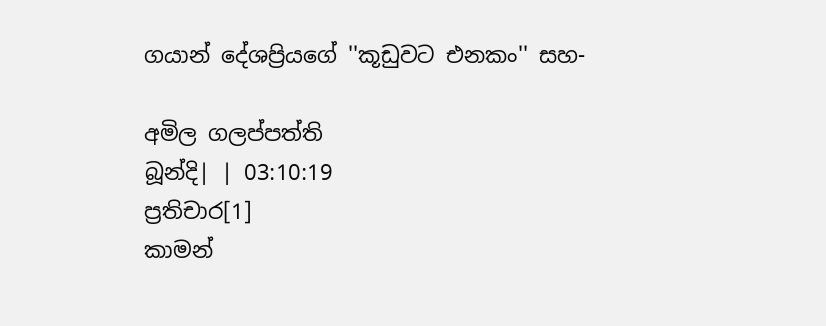ගයාන් දේශප්‍රියගේ ''කූඩුවට එනකං'' සහ-

අමිල ගලප්පත්ති
බූන්දි| | 03:10:19
ප්‍රතිචාර[1]
කාමන්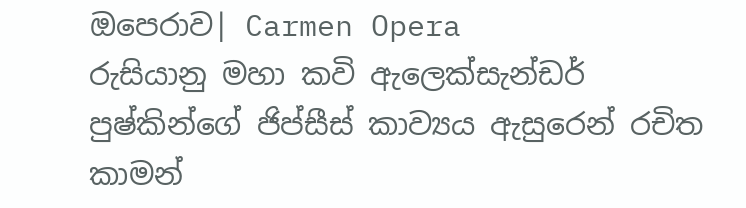ඔපෙරාව| Carmen Opera
රුසියානු මහා කවි ඇලෙක්සැන්ඩර් පුෂ්කින්ගේ ජිප්සීස් කාව්‍යය ඇසුරෙන් රචිත කාමන්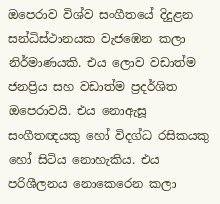ඔපෙරාව විශ්ව සංගීතයේ දිදුළන සන්ධිස්ථානයක වැජඹෙන කලා නිර්මාණයකි. එය ලොව වඩාත්ම ජනප්‍රිය සහ වඩාත්ම ප්‍රදර්ශිත ඔපෙරාවයි. එය නොඇසූ සංගීතඥයකු හෝ විදග්ධ රසිකයකු හෝ සිටිය නොහැකිය. එය පරිශීලනය නොකෙරෙන කලා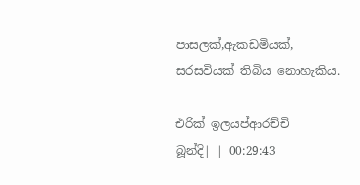පාසලක්,ඇකඩමියක්, සරසවියක් තිබිය නොහැකිය.

එරික් ඉලයප්ආරච්චි
බූන්දි| | 00:29:43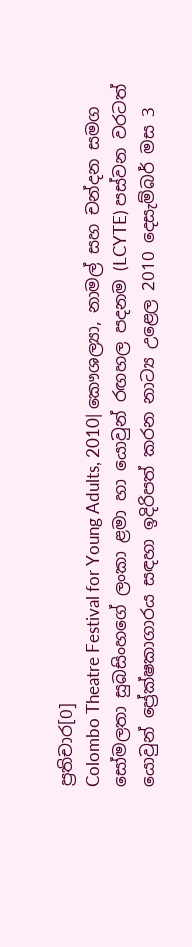ප්‍රතිචාර[0]
Colombo Theatre Festival for Young Adults, 2010| කෞශල්‍යා, නාමල් සහ චන්දන සමග
සෝමලතා සුබසිංහගේ ලංකා ළමා හා යොවුන් රඟහල පදනම (LCYTE) පස්වන වරටත් යොවුන් ප්‍රේක්ෂකාගාරය සඳහා ඉදිරිපත් කරන නාට්‍ය උළෙල 2010 දෙසැම්බර් මස 3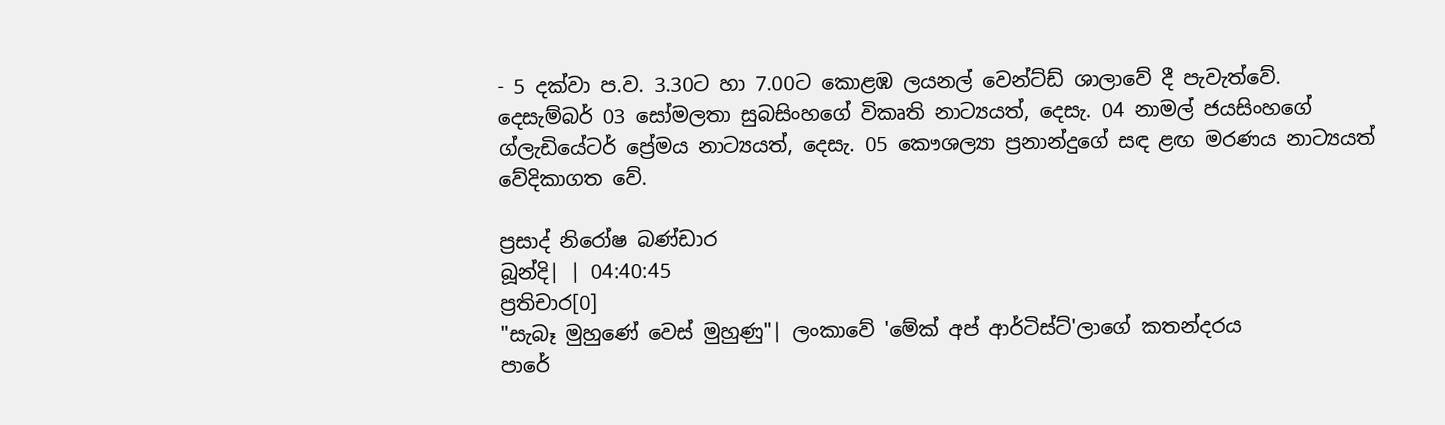- 5 දක්වා ප.ව. 3.30ට හා 7.00ට කොළඹ ලයනල් වෙන්ට්ඩ් ශාලාවේ දී පැවැත්වේ. දෙසැම්බර් 03 සෝමලතා සුබසිංහගේ විකෘති නාට්‍යයත්, දෙසැ. 04 නාමල් ජයසිංහගේ ග්ලැඩියේටර් ප්‍රේමය නාට්‍යයත්, දෙසැ. 05 කෞශල්‍යා ප්‍රනාන්දුගේ සඳ ළඟ මරණය නාට්‍යයත් වේදිකාගත වේ.

ප්‍රසාද් නිරෝෂ බණ්ඩාර
බූන්දි| | 04:40:45
ප්‍රතිචාර[0]
"සැබෑ මුහුණේ වෙස් මුහුණු"| ලංකාවේ 'මේක් අප් ආර්ටිස්ට්'ලාගේ කතන්දරය
පාරේ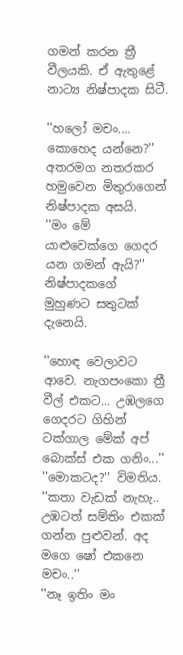ගමන් කරන ත්‍රී වීලයකි. ඒ ඇතුළේ නාට්‍ය නිෂ්පාදක සිටී.

''හලෝ මචං.... කොහෙද යන්නෙ?'' අතරමග නතරකර හමුවෙන මිතුරාගෙන් නිෂ්පාදක අසයි.
''මං මේ යාළුවෙක්ගෙ ගෙදර යන ගමන් ඇයි?''
නිෂ්පාදකගේ මුහුණට සතුටක් දැනෙයි.

''හොඳ වෙලාවට ආවෙ. නැගපංකො ත්‍රී වීල් එකට... උඹලගෙ ගෙදරට ගිහින් ටක්ගාල මේක් අප් බොක්ස් එක ගනිං...''
''මොකටද?'' විමතිය.
''කතා වැඩක් නැහැ.. උඹටත් සම්තිං එකක් ගන්න පුළුවන්. අද මගෙ ෂෝ එකනෙ මචං..''
''නෑ ඉතිං මං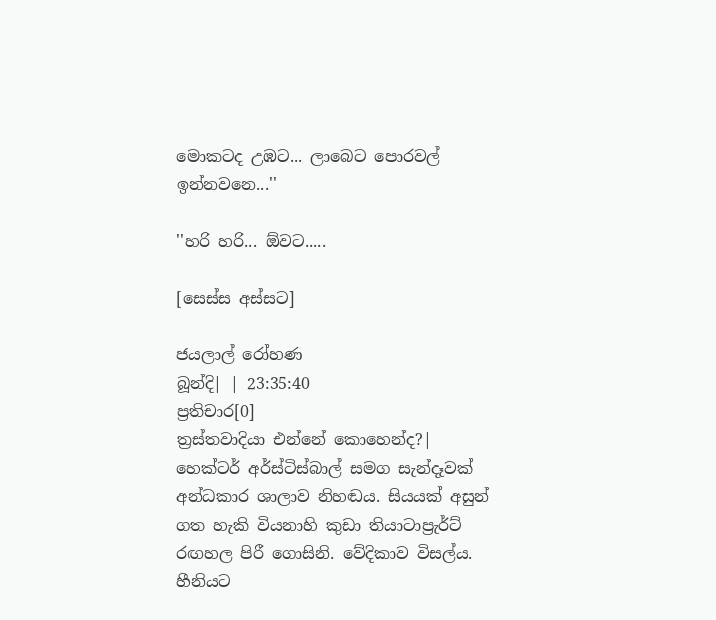මොකටද උඹට... ලාබෙට පොරවල් ඉන්නවනෙ...''

''හරි හරි... ඕවට.....

[සෙස්ස අස්සට]

ජයලාල් රෝහණ
බූන්දි| | 23:35:40
ප්‍රතිචාර[0]
ත්‍රස්තවාදියා එන්නේ කොහෙන්ද?|
හෙක්ටර් අර්ස්ටිස්බාල් සමග සැන්දෑවක්
අන්ධකාර ශාලාව නිහඬය. සියයක් අසුන් ගත හැකි වියනාහි කුඩා තියාටාප්‍රැර්ට් රඟහල පිරී ගොසිනි. වේදිකාව විසල්ය. හීනියට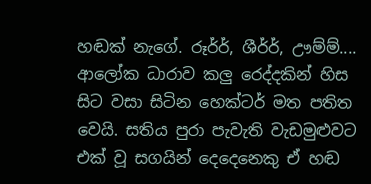හඬක් නැගේ. රූර්ර්, ශීර්ර්, ඌම්ම්.... ආලෝක ධාරාව කලු රෙද්දකින් හිස සිට වසා සිටින හෙක්ටර් මත පතිත වෙයි. සතිය පුරා පැවැති වැඩමුළුවට එක් වූ සගයින් දෙදෙනෙකු ඒ හඬ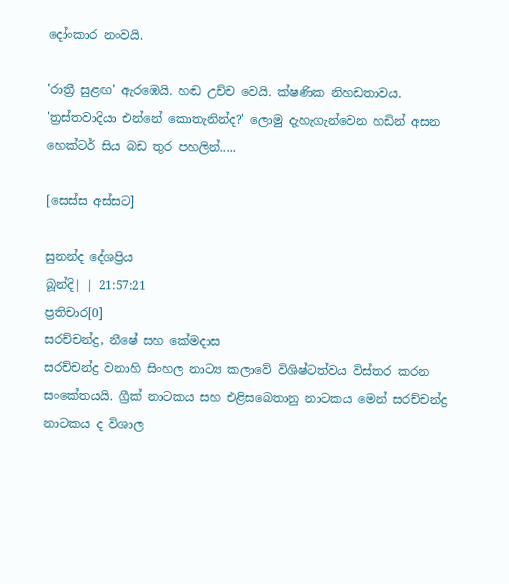දෝංකාර නංවයි.

'රාත්‍රී සුළඟ' ඇරඹෙයි. හඬ උච්ච වෙයි. ක්ෂණික නිහඩතාවය. 'ත්‍රස්තවාදියා එන්නේ කොතැනින්ද?' ලොමු දැහැගැන්වෙන හඩින් අසන හෙක්ටර් සිය බඩ තුර පහලින්.....

[සෙස්ස අස්සට]

සුනන්ද දේශප්‍රිය
බූන්දි| | 21:57:21
ප්‍රතිචාර[0]
සරච්චන්ද්‍ර, නීෂේ සහ කේමදාස
සරච්චන්ද්‍ර වනාහි සිංහල නාට්‍ය කලාවේ විශිෂ්ටත්වය විස්‌තර කරන සංකේතයයි. ග්‍රීක්‌ නාටකය සහ එළිසබෙතානු නාටකය මෙන් සරච්චන්ද්‍ර නාටකය ද විශාල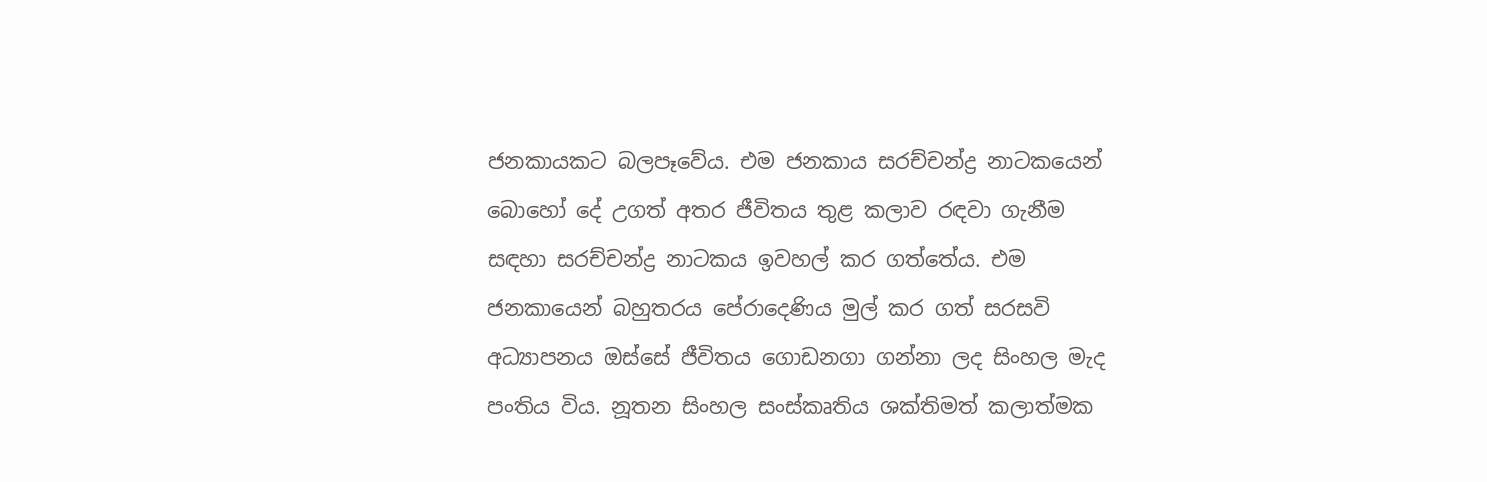ජනකායකට බලපෑවේය. එම ජනකාය සරච්චන්ද්‍ර නාටකයෙන් බොහෝ දේ උගත් අතර ජීවිතය තුළ කලාව රඳවා ගැනීම සඳහා සරච්චන්ද්‍ර නාටකය ඉවහල් කර ගත්තේය. එම ජනකායෙන් බහුතරය පේරාදෙණිය මුල් කර ගත් සරසවි අධ්‍යාපනය ඔස්‌සේ ජීවිතය ගොඩනගා ගන්නා ලද සිංහල මැද පංතිය විය. නූතන සිංහල සංස්‌කෘතිය ශක්‌තිමත් කලාත්මක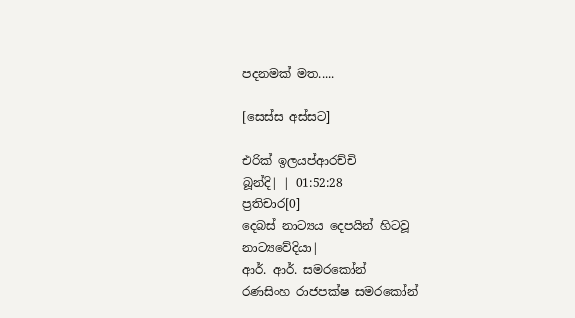පදනමක්‌ මත.....

[සෙස්ස අස්සට]

එරික් ඉලයප්ආරච්චි
බූන්දි| | 01:52:28
ප්‍රතිචාර[0]
දෙබස් නාට්‍යය දෙපයින් හිටවූ නාට්‍යවේදියා|
ආර්. ආර්. සමරකෝන්
රණසිංහ රාජපක්ෂ සමරකෝන්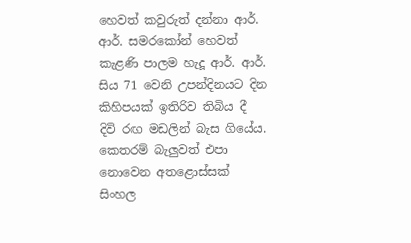හෙවත් කවුරුත් දන්නා ආර්. ආර්. සමරකෝන් හෙවත් කැළණි පාලම හැදූ ආර්. ආර්. සිය 71 වෙනි උපන්දිනයට දින කිහිපයක් ඉතිරිව තිබිය දී දිවි රඟ මඩලින් බැස ගියේය. කෙතරම් බැලුවත් එපා නොවෙන අතළොස්සක් සිංහල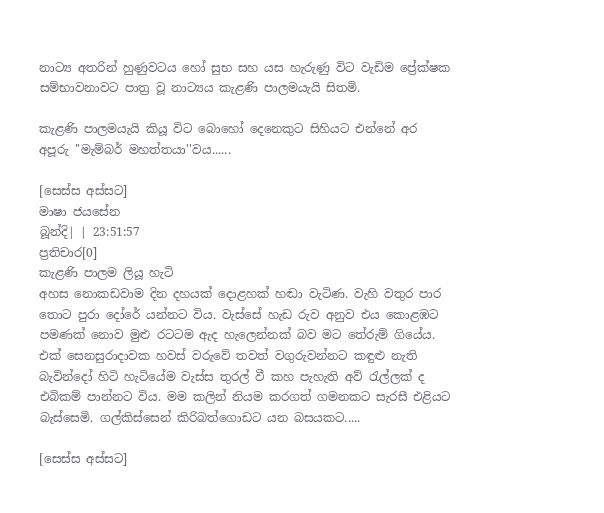නාට්‍ය අතරින් හුණුවටය හෝ සුභ සහ යස හැරුණු විට වැඩිම ප්‍රේක්ෂක සම්භාවනාවට පාත්‍ර වූ නාට්‍යය කැළණි පාලමයැයි සිතමි.

කැළණි පාලමයැයි කියූ විට බොහෝ දෙනෙකුට සිහියට එන්නේ අර අපූරු ''මැම්බර් මහත්තයා''වය......

[සෙස්ස අස්සට]
මාෂා ජයසේන
බූන්දි| | 23:51:57
ප්‍රතිචාර[0]
කැළණි පාලම ලියූ හැටි
අහස නොකඩවාම දින දහයක් දොළහක් හඬා වැටිණ. වැහි වතුර පාර තොට පුරා දෝරේ යන්නට විය. වැස්සේ හැඩ රුව අනුව එය කොළඹට පමණක් නොව මුළු රටටම ඇද හැලෙන්නක් බව මට තේරුම් ගියේය. එක් සෙනසුරාදාවක හවස් වරුවේ තවත් වගුරුවන්නට කඳුළු නැති බැවින්දෝ හිටි හැටියේම වැස්ස තුරල් වී කහ පැහැති අව් රැල්ලක් ද එබිකම් පාන්නට විය. මම කලින් නියම කරගත් ගමනකට සැරසී එළියට බැස්සෙමි. ගල්කිස්සෙන් කිරිබත්ගොඩට යන බසයකට.....

[සෙස්ස අස්සට]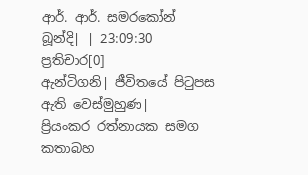ආර්. ආර්. සමරකෝන්
බූන්දි| | 23:09:30
ප්‍රතිචාර[0]
ඇන්ටිගනි| ජීවිතයේ පිටුපස ඇති වෙස්මුහුණ|
ප්‍රියංකර රත්නායක සමග කතාබහ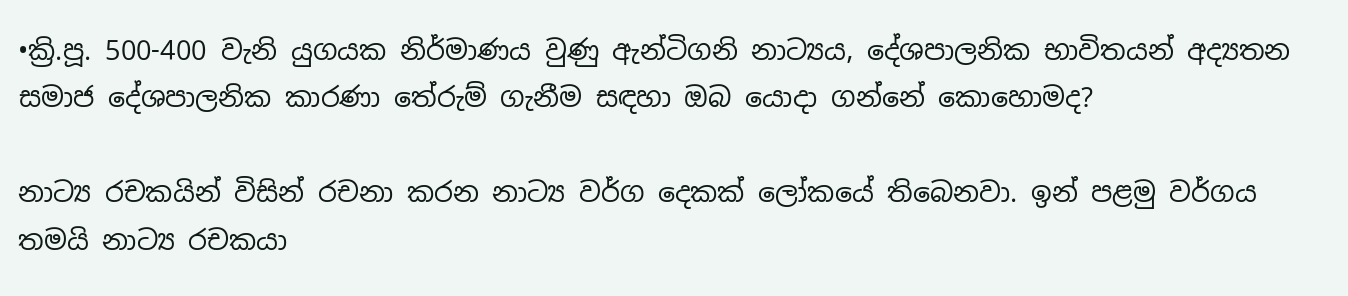•ක්‍රි.පූ. 500-400 වැනි යුගයක නිර්මාණය වුණු ඇන්ටිගනි නාට්‍යය, දේශපාලනික භාවිතයන් අද්‍යතන සමාජ දේශපාලනික කාරණා තේරුම් ගැනීම සඳහා ඔබ යොදා ගන්නේ කොහොමද?

නාට්‍ය රචකයින් විසින් රචනා කරන නාට්‍ය වර්ග දෙකක් ලෝකයේ තිබෙනවා. ඉන් පළමු වර්ගය තමයි නාට්‍ය රචකයා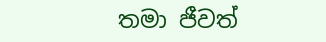තමා ජීවත්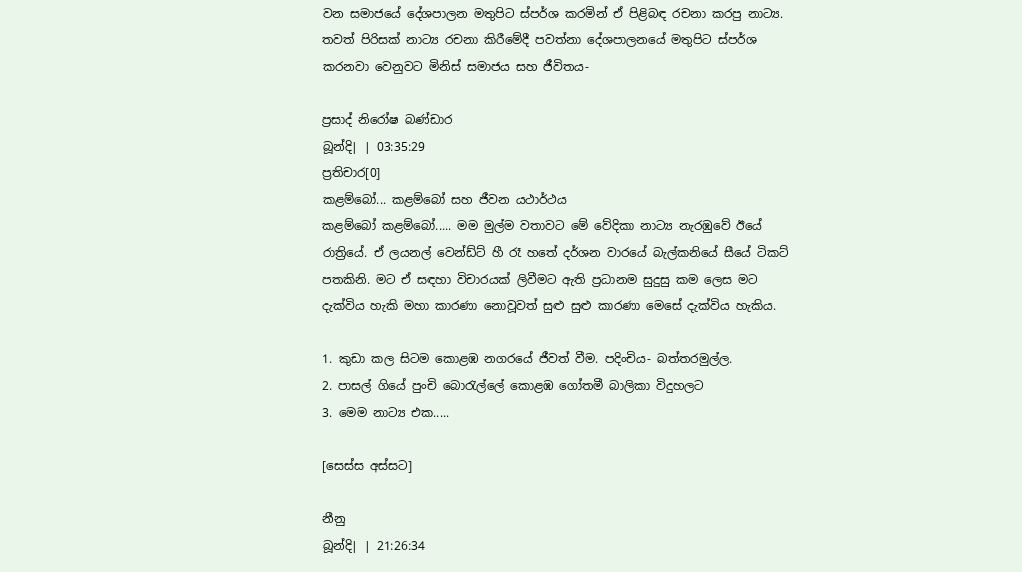වන සමාජයේ දේශපාලන මතුපිට ස්පර්ශ කරමින් ඒ පිළිබඳ රචනා කරපු නාට්‍ය. තවත් පිරිසක් නාට්‍ය රචනා කිරීමේදී පවත්නා දේශපාලනයේ මතුපිට ස්පර්ශ කරනවා වෙනුවට මිනිස් සමාජය සහ ජීවිතය-

ප්‍රසාද් නිරෝෂ බණ්ඩාර
බූන්දි| | 03:35:29
ප්‍රතිචාර[0]
කළම්බෝ... කළම්බෝ සහ ජීවන යථාර්ථය
කළම්බෝ කළම්බෝ..... මම මුල්ම වතාවට මේ වේදිකා නාට්‍ය නැරඹුවේ ඊයේ රාත්‍රියේ. ඒ ලයනල් වෙන්ඩ්ට් හී රෑ හතේ දර්ශන වාරයේ බැල්කනියේ සීයේ ටිකට් පතකිනි. මට ඒ සඳහා විචාරයක් ලිවීමට ඇති ප්‍රධානම සුදුසු කම ලෙස මට දැක්විය හැකි මහා කාරණා නොවූවත් සුළු සුළු කාරණා මෙසේ දැක්විය හැකිය.

1. කුඩා කල සිටම කොළඹ නගරයේ ජීවත් වීම. පදිංචිය- බත්තරමුල්ල.
2. පාසල් ගියේ පුංචි බොරැල්ලේ කොළඹ ගෝතමී බාලිකා විදුහලට
3. මෙම නාට්‍ය එක.....

[සෙස්ස අස්සට]

නීනු
බූන්දි| | 21:26:34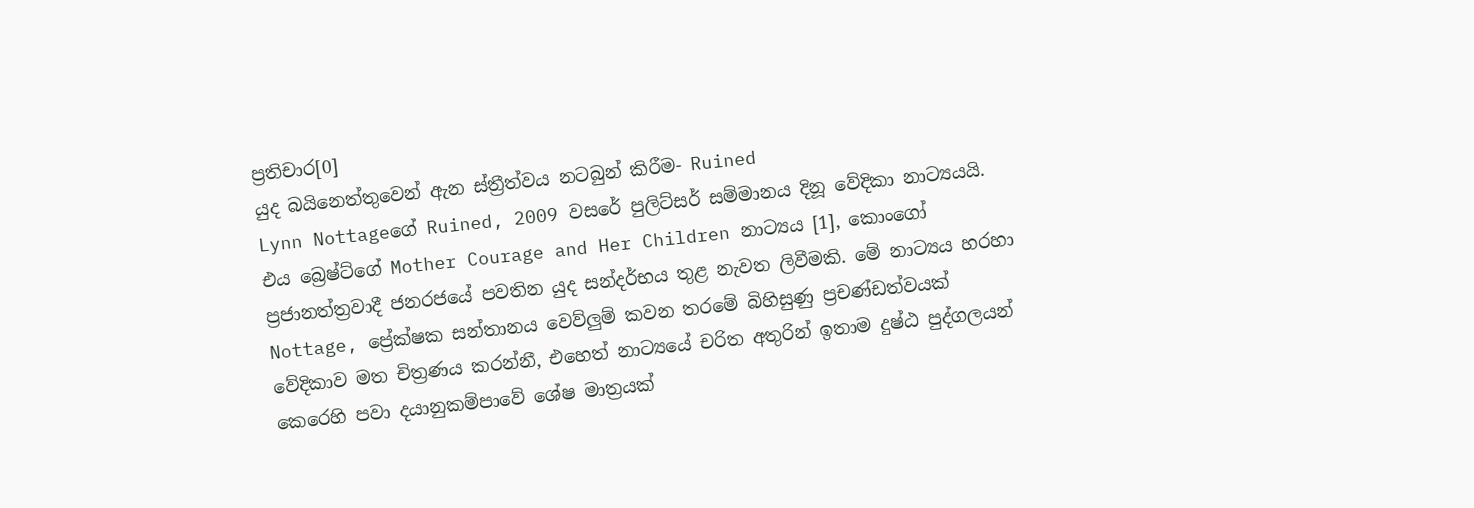ප්‍රතිචාර[0]
යුද බයිනෙත්තුවෙන් ඇන ස්ත්‍රීත්වය නටබුන් කිරීම- Ruined
Lynn Nottageගේ Ruined, 2009 වසරේ පුලිට්සර් සම්මානය දිනූ වේදිකා නාට්‍යයයි. එය බ්‍රෙෂ්ට්ගේ Mother Courage and Her Children නාට්‍යය [1], කොංගෝ ප්‍රජානත්ත්‍රවාදී ජනරජයේ පවතින යුද සන්දර්භය තුළ නැවත ලිවීමකි. මේ නාට්‍යය හරහා Nottage, ප්‍රේක්ෂක සන්තානය වෙව්ලුම් කවන තරමේ බිහිසුණු ප්‍රචණ්ඩත්වයක් වේදිකාව මත චිත්‍රණය කරන්නී, එහෙත් නාට්‍යයේ චරිත අතුරින් ඉතාම දුෂ්ඨ පුද්ගලයන් කෙරෙහි පවා දයානුකම්පාවේ ශේෂ මාත්‍රයක්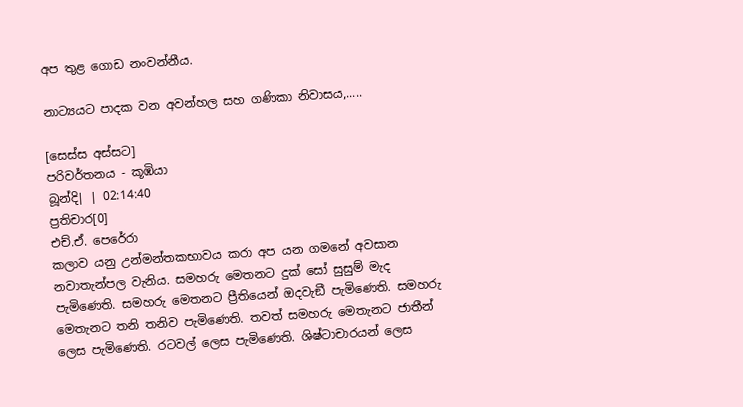අප තුළ ගොඩ නංවන්නීය.

නාට්‍යයට පාදක වන අවන්හල සහ ගණිකා නිවාසය,.....

[සෙස්ස අස්සට]
පරිවර්තනය - කූඹියා
බූන්දි| | 02:14:40
ප්‍රතිචාර[0]
එච්.ඒ. පෙරේරා
කලාව යනු උන්මන්තකභාවය කරා අප යන ගමනේ අවසාන නවාතැන්පල වැනිය. සමහරු මෙතනට දුක් සෝ සුසුම් මැද පැමිණෙති. සමහරු මෙතනට ප්‍රීතියෙන් ඔදවැඞී පැමිණෙති. සමහරු මෙතැනට තනි තනිව පැමිණෙති. තවත් සමහරු මෙතැනට ජාතීන් ලෙස පැමිණෙති. රටවල් ලෙස පැමිණෙති. ශිෂ්ටාචාරයන් ලෙස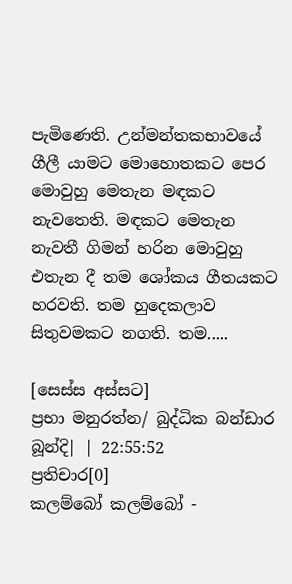පැමිණෙති. උන්මන්තකභාවයේ ගීලී යාමට මොහොතකට පෙර මොවුහු මෙතැන මඳකට නැවතෙති. මඳකට මෙතැන නැවතී ගිමන් හරින මොවුහු එතැන දී තම ශෝකය ගීතයකට හරවති. තම හුදෙකලාව සිතුවමකට නගති. තම.....

[සෙස්ස අස්සට]
ප්‍රභා මනුරත්න/ බුද්ධික බන්ඩාර
බූන්දි| | 22:55:52
ප්‍රතිචාර[0]
කලම්බෝ කලම්බෝ -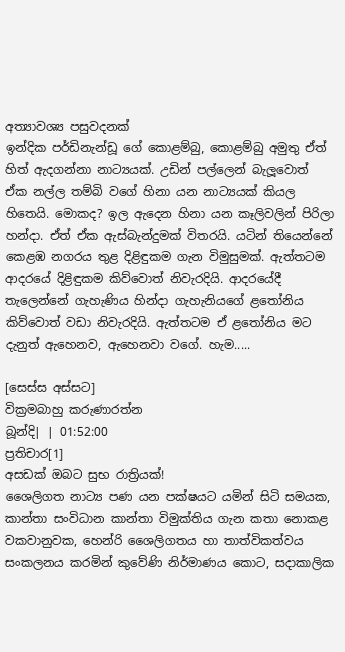අත්‍යාවශ්‍ය පසුවදනක්
ඉන්දික පර්ඩිනැන්ඩූ ගේ කොළම්බු, කොළම්බු අමුතු ඒත් හිත් ඇදගන්නා නාට්‍යයක්. උඩින් පල්ලෙන් බැලූවොත් ඒක නල්ල තම්බි වගේ හිනා යන නාට්‍යයක් කියල හිතෙයි. මොකද? ඉල ඇදෙන හිනා යන කෑලිවලින් පිරිලා හන්දා. ඒත් ඒක ඇස්බැන්දුමක් විතරයි. යටින් තියෙන්නේ කෙළඹ නගරය තුළ දිළිඳුකම ගැන විමුසුමක්. ඇත්තටම ආදරයේ දිළිඳුකම කිව්වොත් නිවැරදියි. ආදරයේදී තැලෙන්නේ ගැහැණිය හින්දා ගැහැනියගේ ළතෝනිය කිව්වොත් වඩා නිවැරදියි. ඇත්තටම ඒ ළතෝනිය මට දැනුත් ඇහෙනව, ඇහෙනවා වගේ. හැම.....

[සෙස්ස අස්සට]
වික්‍රමබාහු කරුණාරත්න
බූන්දි| | 01:52:00
ප්‍රතිචාර[1]
අසඩක් ඔබට සුභ රාත්‍රියක්!
ශෛලිගත නාට්‍ය පණ යන පක්ෂයට යමින් සිටි සමයක, කාන්තා සංවිධාන කාන්තා විමුක්තිය ගැන කතා නොකළ වකවානුවක, හෙන්රි ශෛලිගතය හා තාත්විකත්වය සංකලනය කරමින් කුවේණි නිර්මාණය කොට, සදාකාලික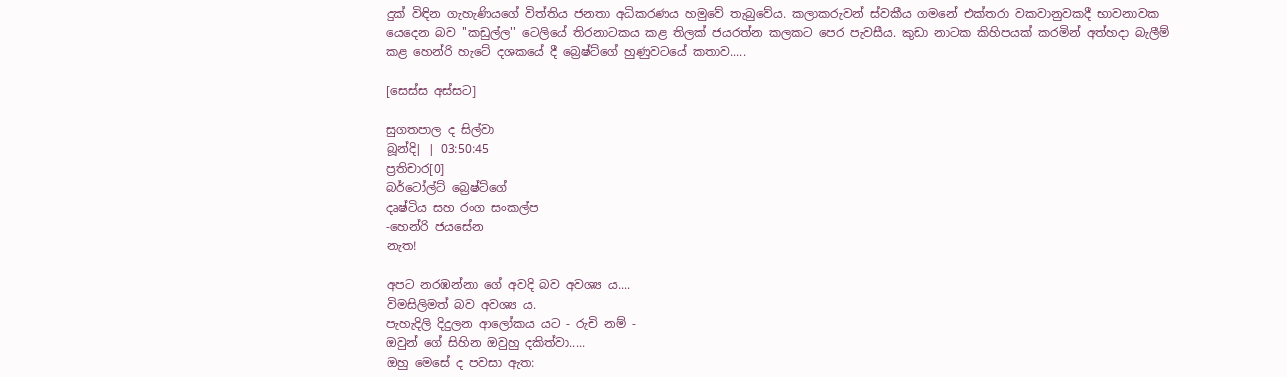දුක් විඳින ගැහැණියගේ විත්තිය ජනතා අධිකරණය හමුවේ තැබුවේය. කලාකරුවන් ස්වකීය ගමනේ එක්තරා වකවානුවකදී භාවනාවක යෙදෙන බව ''කඩුල්ල'' ටෙලියේ තිරනාටකය කළ තිලක් ජයරත්න කලකට පෙර පැවසීය. කුඩා නාටක කිහිපයක් කරමින් අත්හදා බැලීම් කළ හෙන්රි හැටේ දශකයේ දී බ්‍රෙෂ්ට්ගේ හුණුවටයේ කතාව.....

[සෙස්ස අස්සට]

සුගතපාල ද සිල්වා
බූන්දි| | 03:50:45
ප්‍රතිචාර[0]
බර්ටෝල්ට් බ්‍රෙෂ්ට්ගේ
දෘෂ්ටිය සහ රංග සංකල්ප
-හෙන්රි ජයසේන
නැත!

අපට නරඹන්නා ගේ අවදි බව අවශ්‍ය ය....
විමසිලිමත් බව අවශ්‍ය ය.
පැහැදිලි දිදුලන ආලෝකය යට - රුචි නම් -
ඔවුන් ගේ සිහින ඔවුහු දකිත්වා.....
ඔහු මෙසේ ද පවසා ඇත: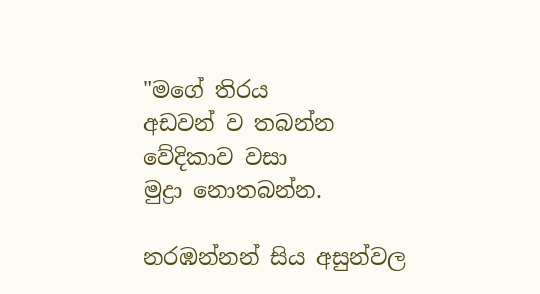"මගේ තිරය
අඩවන් ව තබන්න
වේදිකාව වසා
මුද්‍රා නොතබන්න.

නරඹන්නන් සිය අසුන්වල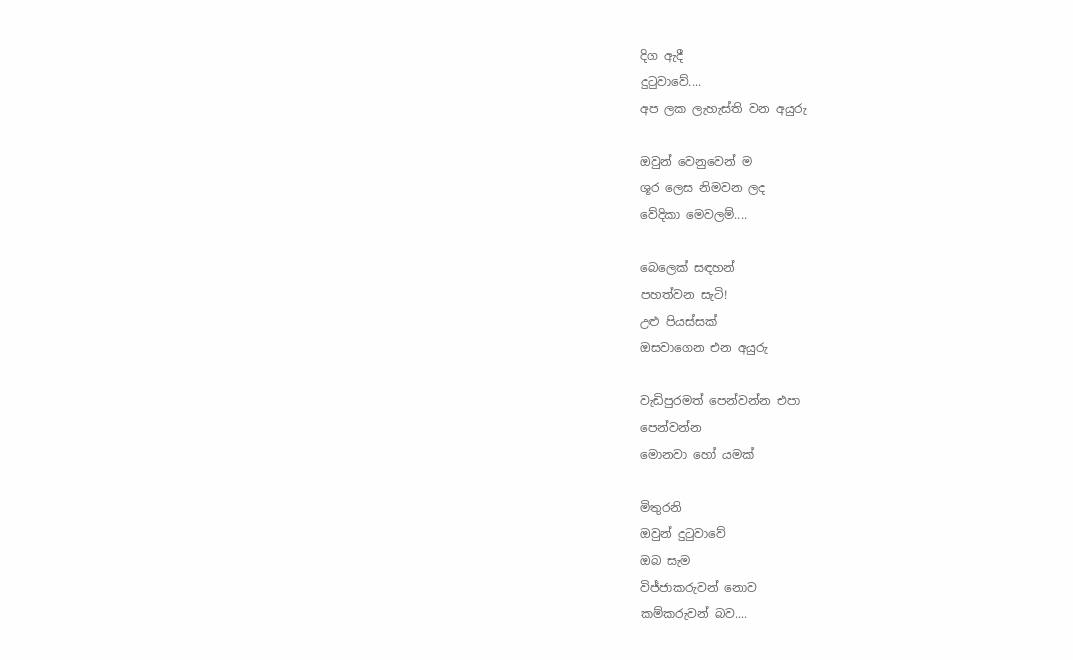දිග ඇදී
දුටුවාවේ....
අප ලක ලැහැස්ති වන අයුරු

ඔවුන් වෙනුවෙන් ම
ශූර ලෙස නිමවන ලද
වේදිකා මෙවලම්....

බෙලෙක් සඳහන්
පහත්වන සැටි!
උළු පියස්සක්
ඔසවාගෙන එන අයුරු

වැඩිපුරමත් පෙන්වන්න එපා
පෙන්වන්න
මොනවා හෝ යමක්

මිතුරනි
ඔවුන් දුටුවාවේ
ඔබ සැම
විජ්ජාකරුවන් නොව
කම්කරුවන් බව....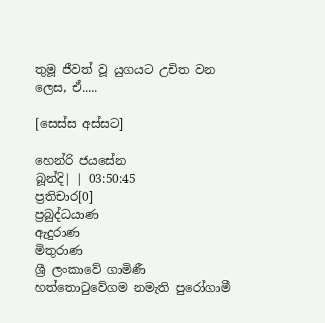තුමූ ජීවත් වූ යුගයට උචිත වන ලෙස, ඒ.....

[සෙස්ස අස්සට]

හෙන්රි ජයසේන
බූන්දි| | 03:50:45
ප්‍රතිචාර[0]
ප්‍රබුද්ධයාණ
ඇදුරාණ
මිතුරාණ
ශ්‍රී ලංකාවේ ගාමිණී හත්තොටුවේගම නමැති පුරෝගාමී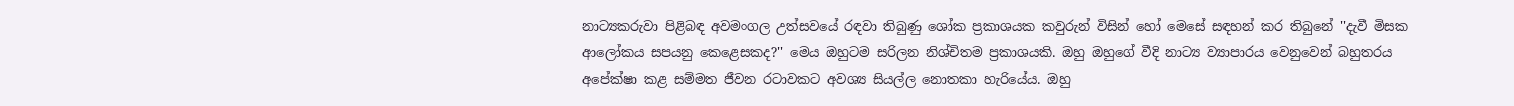නාට්‍යකරුවා පිළිබඳ අවමංගල උත්සවයේ රඳවා තිබුණු ශෝක ප්‍රකාශයක කවුරුන් විසින් හෝ මෙසේ සඳහන් කර තිබුනේ ''දැවී මිසක ආලෝකය සපයනු කෙළෙසකද?'' මෙය ඔහුටම සරිලන නිශ්චිතම ප්‍රකාශයකි. ඔහු ඔහුගේ වීදි නාට්‍ය ව්‍යාපාරය වෙනුවෙන් බහුතරය අපේක්ෂා කළ සම්මත ජීවන රටාවකට අවශ්‍ය සියල්ල නොතකා හැරියේය. ඔහු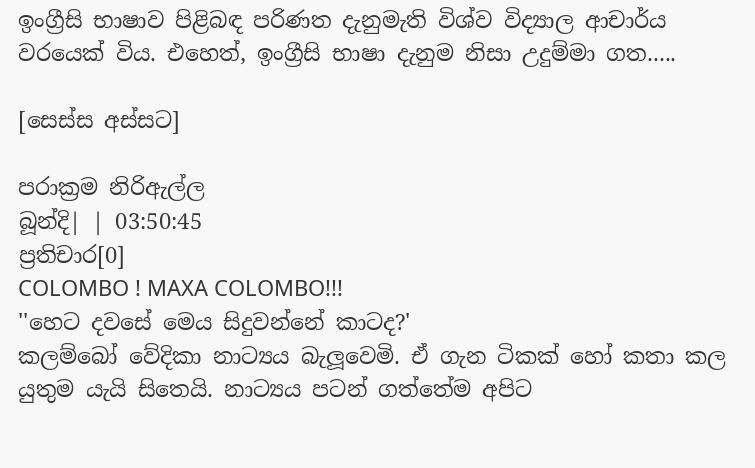ඉංග්‍රීසි භාෂාව පිළිබඳ පරිණත දැනුමැති විශ්ව විද්‍යාල ආචාර්ය වරයෙක් විය. එහෙත්, ඉංග්‍රීසි භාෂා දැනුම නිසා උදුම්මා ගත.....

[සෙස්ස අස්සට]

පරාක්‍රම නිරිඇල්ල
බූන්දි| | 03:50:45
ප්‍රතිචාර[0]
COLOMBO ! MAXA COLOMBO!!!
''හෙට දවසේ මෙය සිදුවන්නේ කාටද?'
කලම්බෝ වේදිකා නාට්‍යය බැලූවෙමි. ඒ ගැන ටිකක් හෝ කතා කල යුතුම යැයි සිතෙයි. නාට්‍යය පටන් ගත්තේම අපිට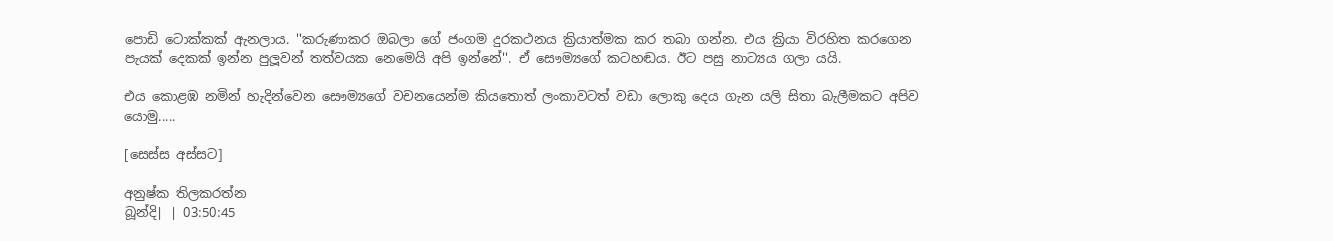පොඩි ටොක්කක් ඇනලාය. ''කරුණාකර ඔබලා ගේ ජංගම දුරකථනය ක්‍රියාත්මක කර තබා ගන්න. එය ක්‍රියා විරහිත කරගෙන පැයක් දෙකක් ඉන්න පුලූවන් තත්වයක නෙමෙයි අපි ඉන්නේ''. ඒ සෞම්‍යගේ කටහඬය. ඊට පසු නාට්‍යය ගලා යයි.

එය කොළඹ නමින් හැදින්වෙන සෞම්‍යගේ වචනයෙන්ම කියතොත් ලංකාවටත් වඩා ලොකු දෙය ගැන යලි සිතා බැලීමකට අපිව යොමු.....

[සෙස්ස අස්සට]

අනුෂ්ක තිලකරත්න
බූන්දි| | 03:50:45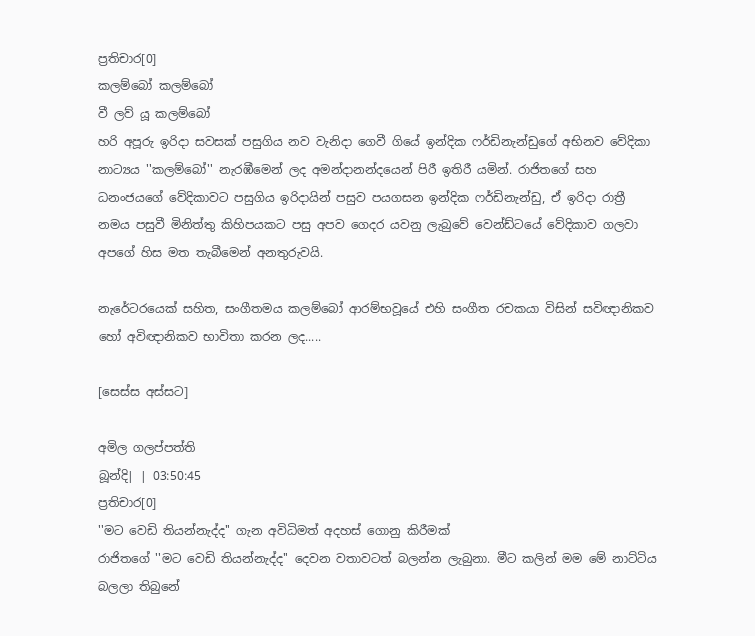ප්‍රතිචාර[0]
කලම්බෝ කලම්බෝ
වී ලව් යූ කලම්බෝ
හරි අපූරු ඉරිදා සවසක් පසුගිය නව වැනිදා ගෙවී ගියේ ඉන්දික ෆර්ඩිනැන්ඩුගේ අභිනව වේදිකා නාට්‍යය ''කලම්බෝ'' නැරඹීමෙන් ලද අමන්දානන්දයෙන් පිරී ඉතිරී යමින්. රාජිතගේ සහ ධනංජයගේ වේදිකාවට පසුගිය ඉරිදායින් පසුව පයගසන ඉන්දික ෆර්ඩිනැන්ඩු, ඒ ඉරිදා රාත්‍රී නමය පසුවී මිනිත්තු කිහිපයකට පසු අපව ගෙදර යවනු ලැබුවේ වෙන්ඩ්ටයේ වේදිකාව ගලවා අපගේ හිස මත තැබීමෙන් අනතුරුවයි.

නැරේටරයෙක් සහිත, සංගීතමය කලම්බෝ ආරම්භවූයේ එහි සංගීත රචකයා විසින් සවිඥානිකව හෝ අවිඥානිකව භාවිතා කරන ලද.....

[සෙස්ස අස්සට]

අමිල ගලප්පත්ති
බූන්දි| | 03:50:45
ප්‍රතිචාර[0]
''මට වෙඩි තියන්නැද්ද'' ගැන අවිධිමත් අදහස් ගොනු කිරීමක්
රාජිතගේ ''මට වෙඩි තියන්නැද්ද'' දෙවන වතාවටත් බලන්න ලැබුනා. මීට කලින් මම මේ නාට්ටිය බලලා තිබුනේ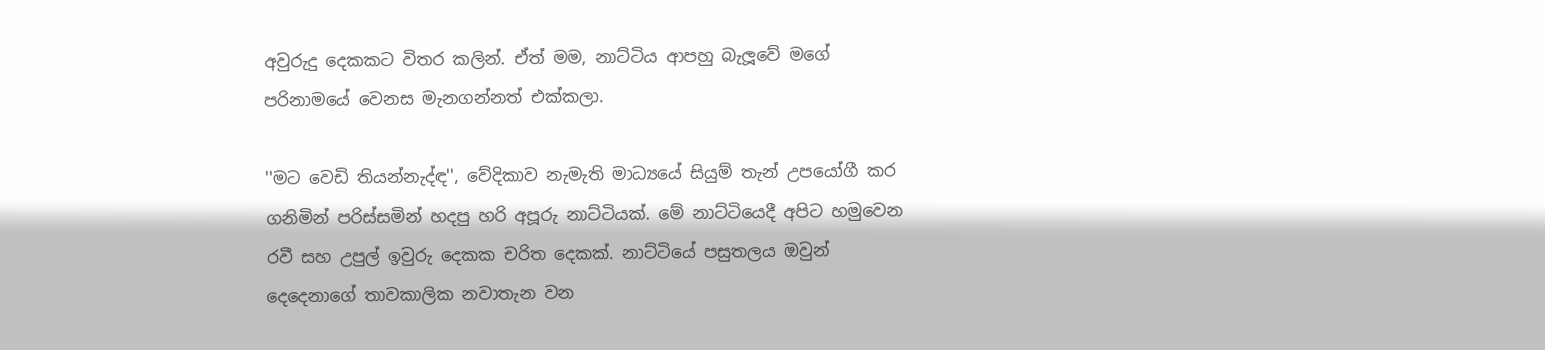අවුරුදු දෙකකට විතර කලින්. ඒත් මම, නාට්ටිය ආපහු බැලූවේ මගේ පරිනාමයේ වෙනස මැනගන්නත් එක්කලා.

''මට වෙඩි තියන්නැද්ඳ'', වේදිකාව නැමැති මාධ්‍යයේ සියුම් තැන් උපයෝගී කර ගනිමින් පරිස්සමින් හදපු හරි අපූරු නාට්ටියක්. මේ නාට්ටියෙදී අපිට හමුවෙන රවී සහ උපුල් ඉවුරු දෙකක චරිත දෙකක්. නාට්ටියේ පසුතලය ඔවුන් දෙදෙනාගේ තාවකාලික නවාතැන වන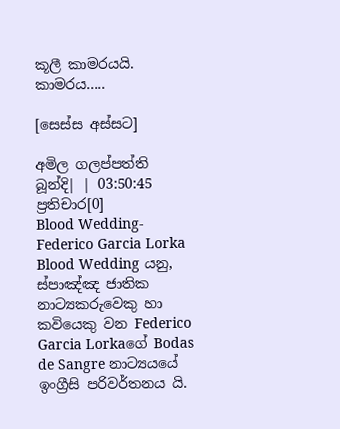කූලී කාමරයයි. කාමරය.....

[සෙස්ස අස්සට]

අමිල ගලප්පත්ති
බූන්දි| | 03:50:45
ප්‍රතිචාර[0]
Blood Wedding- Federico Garcia Lorka
Blood Wedding යනු, ස්පාඤ්ඤ ජාතික නාට්‍යකරුවෙකු හා කවියෙකු වන Federico Garcia Lorkaගේ Bodas de Sangre නාට්‍යයයේ ඉංග්‍රීසි පරිවර්තනය යි.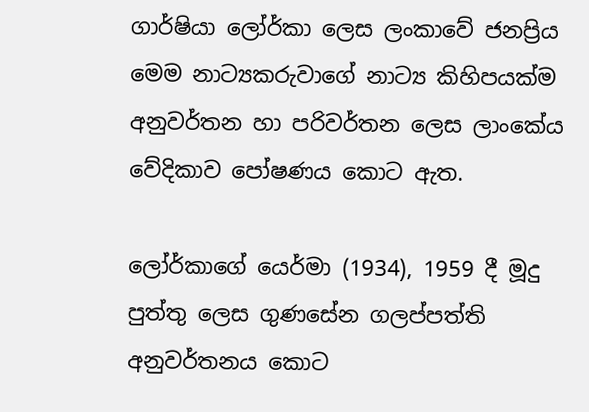ගාර්ෂියා ලෝර්කා ලෙස ලංකාවේ ජනප්‍රිය මෙම නාට්‍යකරුවාගේ නාට්‍ය කිහිපයක්ම අනුවර්තන හා පරිවර්තන ලෙස ලාංකේය වේදිකාව පෝෂණය කොට ඇත.

ලෝර්කාගේ යෙර්මා (1934), 1959 දී මූදු පුත්තු ලෙස ගුණසේන ගලප්පත්ති අනුවර්තනය කොට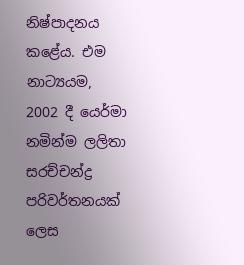නිෂ්පාදනය කළේය. එම නාට්‍යයම, 2002 දී යෙර්මා නමින්ම ලලිතා සරච්චන්ද්‍ර පරිවර්තනයක් ලෙස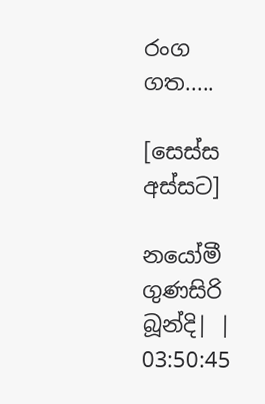රංග ගත.....

[සෙස්ස අස්සට]

නයෝමී ගුණසිරි
බූන්දි| | 03:50:45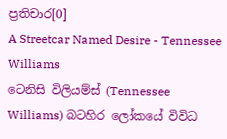ප්‍රතිචාර[0]
A Streetcar Named Desire - Tennessee Williams
ටෙනිසි විලියම්ස් (Tennessee Williams) බටහිර ලෝකයේ විවිධ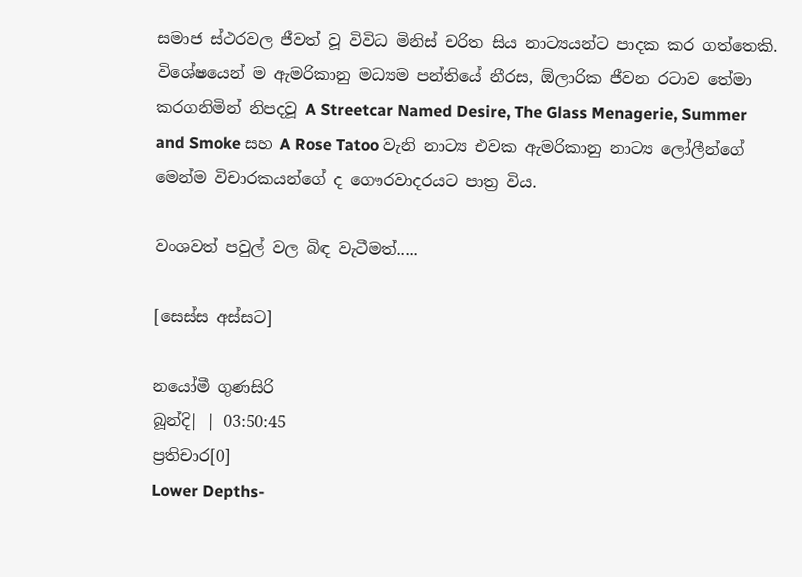සමාජ ස්ථරවල ජීවත් වූ විවිධ මිනිස් චරිත සිය නාට්‍යයන්ට පාදක කර ගත්තෙකි. විශේෂයෙන් ම ඇමරිකානු මධ්‍යම පන්තියේ නීරස, ඕලාරික ජීවන රටාව තේමා කරගනිමින් නිපදවූ A Streetcar Named Desire, The Glass Menagerie, Summer and Smoke සහ A Rose Tatoo වැනි නාට්‍ය එවක ඇමරිකානු නාට්‍ය ලෝලීන්ගේ මෙන්ම විචාරකයන්ගේ ද ගෞරවාදරයට පාත්‍ර විය.

වංශවත් පවුල් වල බිඳ වැටීමත්.....

[සෙස්ස අස්සට]

නයෝමී ගුණසිරි
බූන්දි| | 03:50:45
ප්‍රතිචාර[0]
Lower Depths-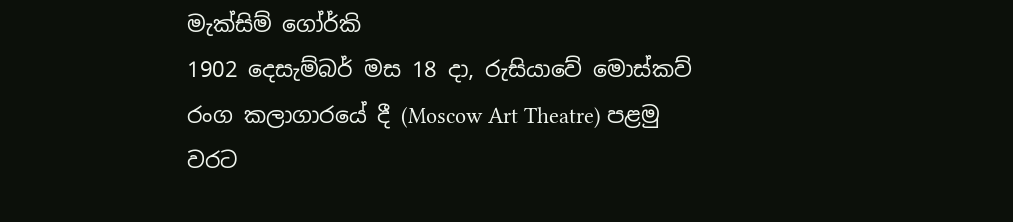මැක්සිම් ගෝර්කි
1902 දෙසැම්බර් මස 18 දා, රුසියාවේ මොස්කව් රංග කලාගාරයේ දී (Moscow Art Theatre) පළමු වරට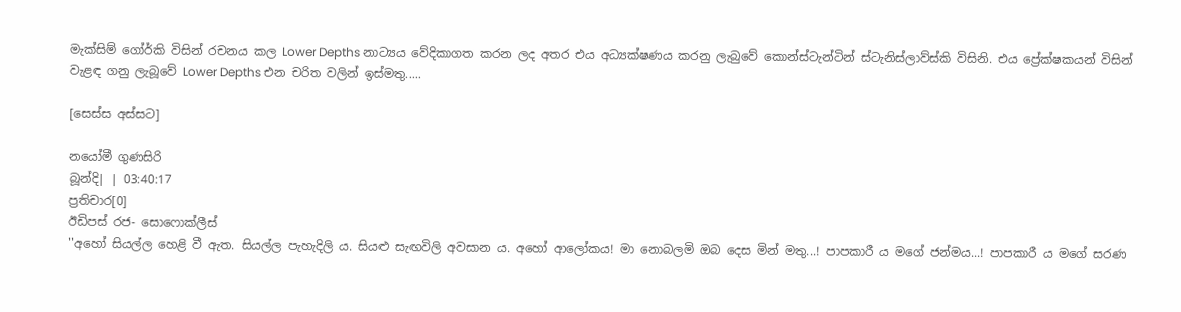මැක්සිම් ගෝර්කි විසින් රචනය කල Lower Depths නාට්‍යය වේදිකාගත කරන ලද අතර එය අධ්‍යක්ෂණය කරනු ලැබුවේ කොන්ස්ටැන්ටින් ස්ටැනිස්ලාව්ස්කි විසිනි. එය ප්‍රේක්ෂකයන් විසින් වැළඳ ගනු ලැබූවේ Lower Depths එන චරිත වලින් ඉස්මතු.....

[සෙස්ස අස්සට]

නයෝමී ගුණසිරි
බූන්දි| | 03:40:17
ප්‍රතිචාර[0]
ඊඩිපස් රජ- සොෆොක්ලීස්
''අහෝ සියල්ල හෙළි වී ඇත. සියල්ල පැහැදිලි ය. සියළු සැඟවිලි අවසාන ය. අහෝ ආලෝකය! මා නොබලමි ඔබ දෙස මින් මතු...! පාපකාරී ය මගේ ජන්මය...! පාපකාරී ය මගේ සරණ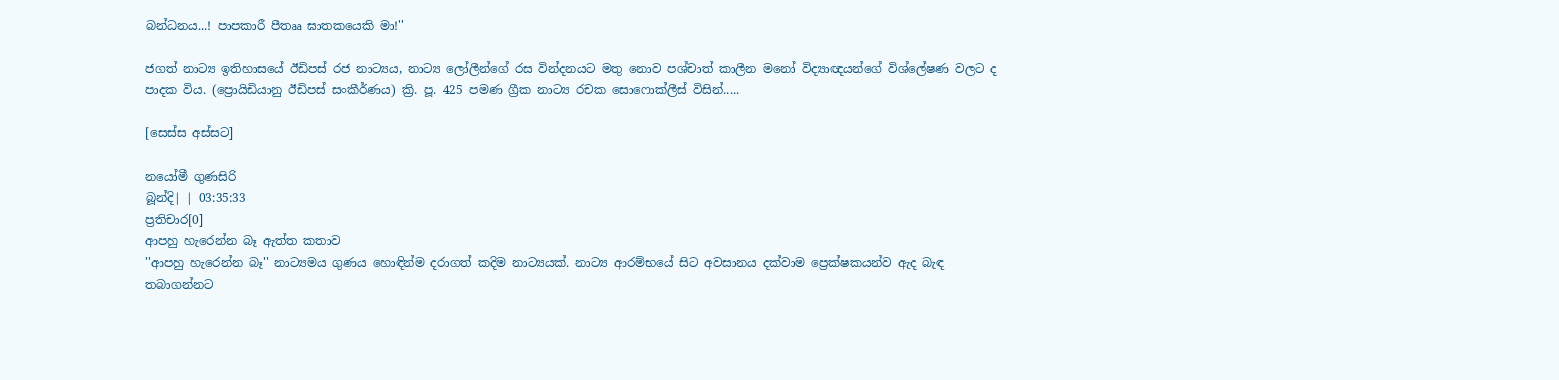බන්ධනය...! පාපකාරී පීතෲ ඝාතකයෙකි මා!''

ජගත් නාට්‍ය ඉතිහාසයේ ඊඩිපස් රජ නාට්‍යය, නාට්‍ය ලෝලීන්ගේ රස වින්දනයට මතු නොව පශ්චාත් කාලීන මනෝ විද්‍යාඥයන්ගේ විශ්ලේෂණ වලට ද පාදක විය. (ප්‍රොයිඩියානු ඊඩිපස් සංකීර්ණය) ක්‍රි. පූ. 425 පමණ ග්‍රීක නාට්‍ය රචක සොෆොක්ලීස් විසින්.....

[සෙස්ස අස්සට]

නයෝමී ගුණසිරි
බූන්දි| | 03:35:33
ප්‍රතිචාර[0]
ආපහු හැරෙන්න බෑ ඇත්ත කතාව
''ආපහු හැරෙන්න බෑ'' නාට්‍යමය ගුණය හොඳින්ම දරාගත් කදිම නාට්‍යයක්. නාට්‍ය ආරම්භයේ සිට අවසානය දක්වාම ප්‍රෙක්ෂකයන්ව ඇද බැඳ තබාගන්නට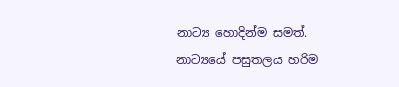නාට්‍ය හොදින්ම සමත්. නාට්‍යයේ පසුතලය හරිම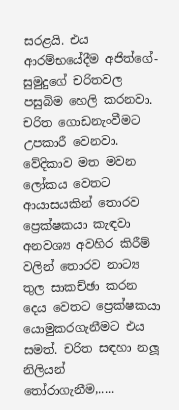සරළයි. එය ආරම්භයේදීම අජිත්ගේ-සුමුදුගේ චරිතවල පසුබිම හෙලි කරනවා. චරිත ගොඩනැංවීමට උපකාරී වෙනවා. වේදිකාව මත මවන ලෝකය වෙතට ආයාසයකින් තොරව ප්‍රෙක්ෂකයා කැඳවා අනවශ්‍ය අවහිර කිරීම් වලින් තොරව නාට්‍ය තුල සාකච්ඡා කරන දෙය වෙතට ප්‍රෙක්ෂකයා යොමුකරගැනීමට එය සමත්. චරිත සඳහා නලූ නිලියන් තෝරාගැනීම,.....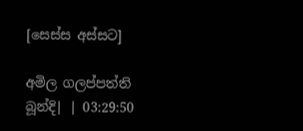[සෙස්ස අස්සට]

අමිල ගලප්පත්ති
බූන්දි| | 03:29:50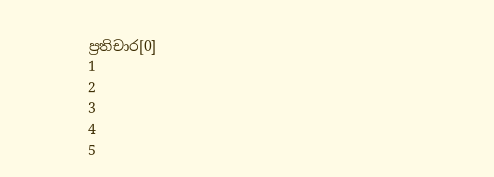ප්‍රතිචාර[0]
1
2
3
4
5